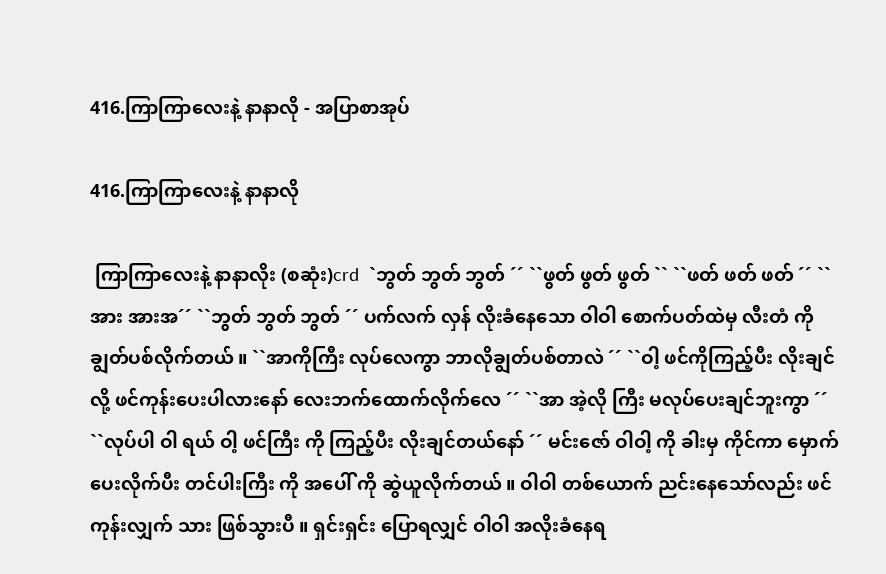416.ကြာကြာလေးနဲ့ နာနာလို - အပြာစာအုပ်

416.ကြာကြာလေးနဲ့ နာနာလို

 ကြာကြာလေးနဲ့ နာနာလိုး (စဆုံး)crd  `ဘွတ် ဘွတ် ဘွတ် ´´ ``ဖွတ် ဖွတ် ဖွတ် `` ``ဖတ် ဖတ် ဖတ် ´´ ``အား အားအ´´ ``ဘွတ် ဘွတ် ဘွတ် ´´ ပက်လက် လှန် လိုးခံနေသော ဝါဝါ စောက်ပတ်ထဲမှ လီးတံ ကို ချွတ်ပစ်လိုက်တယ် ။ ``အာကိုကြီး လုပ်လေကွာ ဘာလိုချွတ်ပစ်တာလဲ ´´ ``ဝါ့ ဖင်ကိုကြည့်ပီး လိုးချင်လို့ ဖင်ကုန်းပေးပါလားနော် လေးဘက်ထောက်လိုက်လေ ´´ ``အာ အဲ့လို ကြီး မလုပ်ပေးချင်ဘူးကွာ ´´ ``လုပ်ပါ ဝါ ရယ် ဝါ့ ဖင်ကြီး ကို ကြည့်ပီး လိုးချင်တယ်နော် ´´ မင်းဇော် ဝါဝါ့ ကို ခါးမှ ကိုင်ကာ မှောက်ပေးလိုက်ပီး တင်ပါးကြီး ကို အပေါ် ကို ဆွဲယူလိုက်တယ် ။ ဝါဝါ တစ်ယောက် ညင်းနေသော်လည်း ဖင်ကုန်းလျှက် သား ဖြစ်သွားပီ ။ ရှင်းရှင်း ပြောရလျှင် ဝါဝါ အလိုးခံနေရ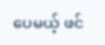ပေမယ့် ဖင်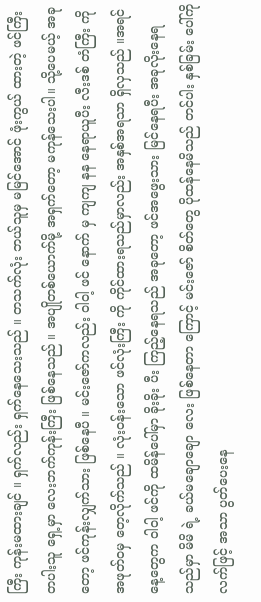ကြီး ကုန်းမထားချင် ။ ရှက်လည်း ရှက်နေသေးသည် ။ တသက်လုံး ဘယ်သူမှ မမြင်အောင် ဖုံးကွယ် ထားတဲ့ ဖင်ကြီး တပါးသူ ရှေ့မှာ လေးဘက်ကုန်းကြီး ဖြစ်နေသည် ။ အပျိုတစ်ယောက်မို့ အရှက်တော့ မကုန်သေးပါ။ သို့ပေမယ့် အခုတော့ ဖင်ကုန်းလျှက်သား ဖြစ်နေပီ ။ မင်းဇော်ကလည်း ဝါဝါ့ ဖင် နောက် မှ ကျကျ နန နေရာယူပီး လီးဒစ် တံကြီး ကို အဖုတ်၀မှ တေ့လိုက်သည် ။ လုံး၀န်းသော ဖင်လုံးကြီး ကို ကိုင်ထားရသည်မှာလည်း အနှစ်အရသာ ရှိလှသည် ။အရင်နေ့တွေက ဝါဝါ့ ဖင်ကို ထမိန်ပေါ်မှာ ခိုးခိုး ပီး ကြည့်နေရသည် အခုတော့ ဖင်အဖွေးသား မြင်နေရပီး အခုလိုးနေရသည်မှာ မိမိ ရဲ့ ခယ်မချောချော လေး ဖြစ်နေတာ ကြောင့် မင်းဇော် စိတ်တွေ ပိုထန်နေမိသည် တင်ပါး နှစ်ခြမ်း ပေါ်ကို လက်ဖြင့် အသာ ပွတ်ပေးနေ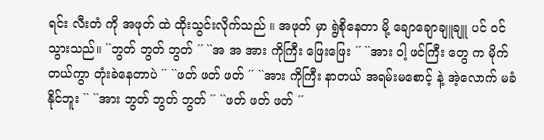ရင်း လီးတံ ကို အဖုတ် ထဲ ထိုးသွင်းလိုက်သည် ။ အဖုတ် မှာ ရွဲစိုနေတာ မို့ ချောချောချူချူ ပင် ၀င်သွားသည်။ ``ဘွတ် ဘွတ် ဘွတ် ´´ ``အ အ အား ကိုကြီး ဖြေးဖြေး ´´ ``အား ဝါ့ ဖင်ကြီး တွေ က မိုက်တယ်ကွာ တုံးခဲနေတာပဲ ´´ ``ဖတ် ဖတ် ဖတ် ´´ ``အား ကိုကြီး နာတယ် အရမ်းမစောင့် နဲ့ အဲ့လောက် မခံနိုင်ဘူး `` ``အား ဘွတ် ဘွတ် ဘွတ် ´´ ``ဖတ် ဖတ် ဖတ် ´´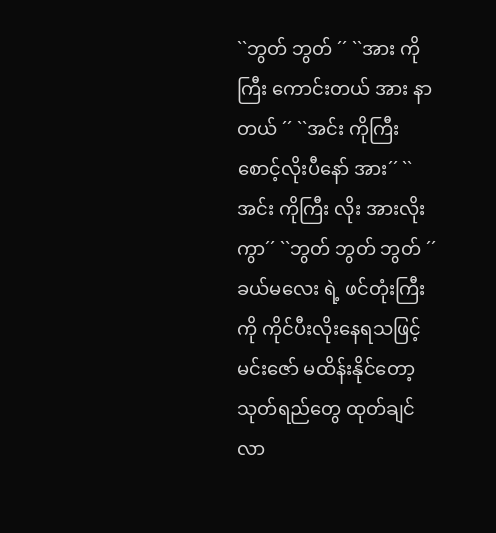``ဘွတ် ဘွတ် ´´ ``အား ကိုကြီး ကောင်းတယ် အား နာတယ် ´´ ``အင်း ကိုကြီး စောင့်လိုးပီနော် အား´´ ``အင်း ကိုကြီး လိုး အားလိုးကွာ´´ ``ဘွတ် ဘွတ် ဘွတ် ´´ ခယ်မလေး ရဲ့ ဖင်တုံးကြီး ကို ကိုင်ပီးလိုးနေရသဖြင့် မင်းဇော် မထိန်းနိုင်တော့ သုတ်ရည်တွေ ထုတ်ချင်လာ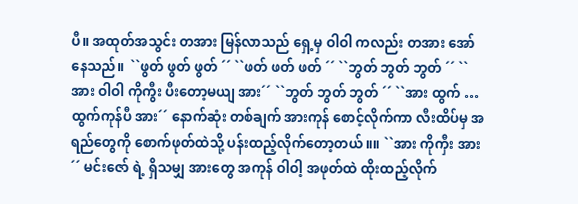ပီ။ အထုတ်အသွင်း တအား မြန်လာသည် ရှေ့မှ ဝါဝါ ကလည်း တအား အော်နေသည်။  ``ဖွတ် ဖွတ် ဖွတ် ´´ ``ဖတ် ဖတ် ဖတ် ´´ ``ဘွတ် ဘွတ် ဘွတ် ´´ ``အား ဝါဝါ ကိုကွီး ပီးတော့မယျ အား´´ ``ဘွတ် ဘွတ် ဘွတ် ´´ ``အား ထွက် …ထွက်ကုန်ပီ အား´´ နောက်ဆုံး တစ်ချက် အားကုန် စောင့်လိုက်ကာ လီးထိပ်မှ အရည်တွေကို စောက်ဖုတ်ထဲသို့ ပန်းထည့်လိုက်တော့တယ် ။။ ``အား ကိုကှီး အား´´ မင်းဇော် ရဲ့ ရှိသမျှ အားတွေ အကုန် ဝါဝါ့ အဖုတ်ထဲ ထိုးထည့်လိုက်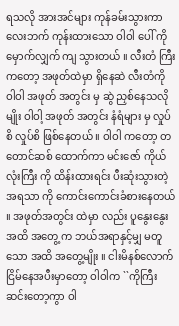ရသလို အားအင်များ ကုန်ခမ်းသွားကာ လေးဘက် ကုန်းထားသော ဝါဝါ ပေါ် ကို မှောက်လျှက် ကျ သွားတယ် ။ လီးတံ ကြီး ကတော့ အဖုတ်ထဲမှာ ရှိနေဆဲ လီးတံကို ဝါဝါ အဖုတ် အတွင်း မှ ဆွဲ ညှစ်နေသလိုမျိုး ဝါဝါ့ အဖုတ် အတွင်း နံရံများ မှ လှုပ်စိ လှုပ်စိ ဖြစ်နေတယ် ။ ဝါဝါ ကတော့ တတောင်ဆစ် ထောက်ကာ မင်းဇော် ကိုယ်လုံးကြီး ကို ထိန်းထားရင်း ပီးဆုံးသွားတဲ့ အရသာ ကို ကောင်းကောင်းခံစားနေတယ် ။ အဖုတ်အတွင်း ထဲမှာ လည်း ပူနွေးနွေး အထိ အတွေ့ က ဘယ်အရာနှင့်မျှ မတူသော အထိ အတွေ့မျိုး ။ ငါးမိနစ်လောက် ငြိမ်နေအပီးမှာတော့ ဝါဝါက ``ကိုကြီး ဆင်းတော့ကွာ ဝါ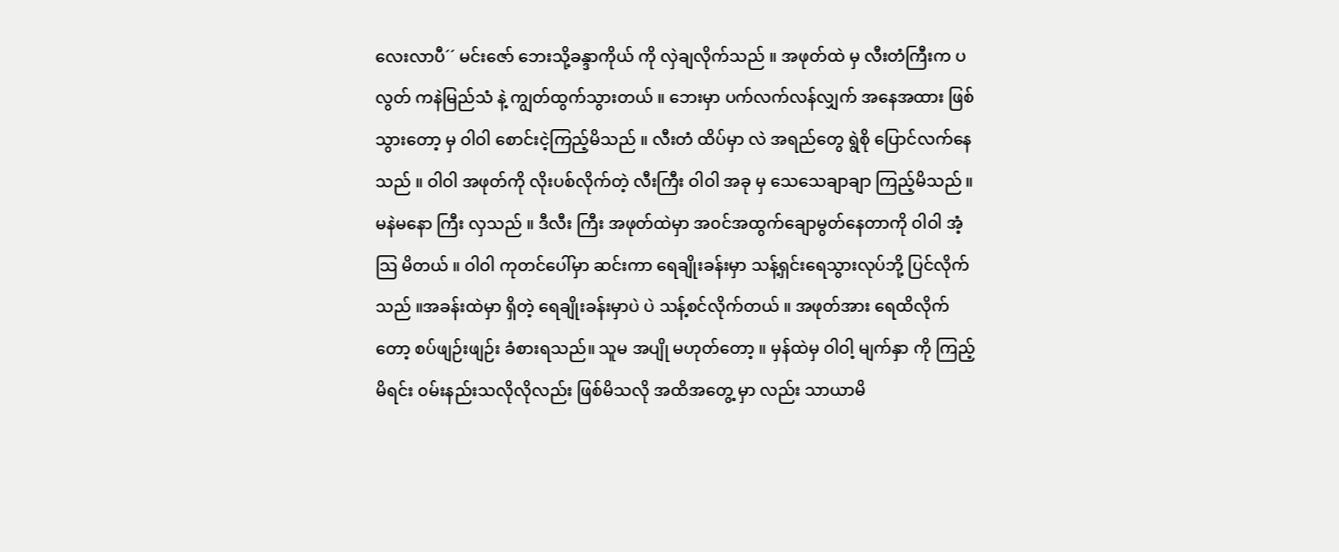လေးလာပီ´´ မင်းဇော် ဘေးသို့ခန္ဒာကိုယ် ကို လှဲချလိုက်သည် ။ အဖုတ်ထဲ မှ လီးတံကြီးက ပလွတ် ကနဲမြည်သံ နဲ့ ကျွတ်ထွက်သွားတယ် ။ ဘေးမှာ ပက်လက်လန်လျှက် အနေအထား ဖြစ်သွားတော့ မှ ဝါဝါ စောင်းငဲ့ကြည့်မိသည် ။ လီးတံ ထိပ်မှာ လဲ အရည်တွေ ရွဲစို ပြောင်လက်နေသည် ။ ဝါဝါ အဖုတ်ကို လိုးပစ်လိုက်တဲ့ လီးကြီး ဝါဝါ အခု မှ သေသေချာချာ ကြည့်မိသည် ။ မနဲမနော ကြီး လှသည် ။ ဒီလီး ကြီး အဖုတ်ထဲမှာ အ၀င်အထွက်ချောမွတ်နေတာကို ဝါဝါ အံ့သြ မိတယ် ။ ဝါဝါ ကုတင်ပေါ်မှာ ဆင်းကာ ရေချိုးခန်းမှာ သန့်ရှင်းရေသွားလုပ်ဘို့ ပြင်လိုက်သည် ။အခန်းထဲမှာ ရှိတဲ့ ရေချိုးခန်းမှာပဲ ပဲ သန့်စင်လိုက်တယ် ။ အဖုတ်အား ရေထိလိုက်တော့ စပ်ဖျဉ်းဖျဉ်း ခံစားရသည်။ သူမ အပျို မဟုတ်တော့ ။ မှန်ထဲမှ ဝါဝါ့ မျက်နှာ ကို ကြည့်မိရင်း ၀မ်းနည်းသလိုလိုလည်း ဖြစ်မိသလို အထိအတွေ့ မှာ လည်း သာယာမိ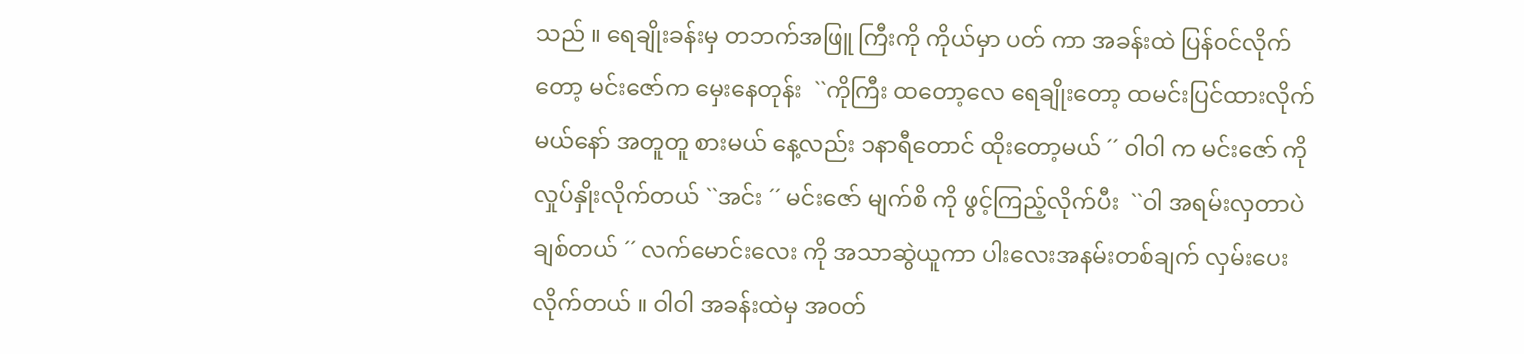သည် ။ ရေချိုးခန်းမှ တဘက်အဖြူ ကြီးကို ကိုယ်မှာ ပတ် ကာ အခန်းထဲ ပြန်၀င်လိုက်တော့ မင်းဇော်က မှေးနေတုန်း  ``ကိုကြီး ထတော့လေ ရေချိုးတော့ ထမင်းပြင်ထားလိုက်မယ်နော် အတူတူ စားမယ် နေ့လည်း ၁နာရီတောင် ထိုးတော့မယ် ´´ ၀ါဝါ က မင်းဇော် ကို လှုပ်နှိုးလိုက်တယ် ``အင်း ´´ မင်းဇော် မျက်စိ ကို ဖွင့်ကြည့်လိုက်ပီး  ``ဝါ အရမ်းလှတာပဲ ချစ်တယ် ´´ လက်မောင်းလေး ကို အသာဆွဲယူကာ ပါးလေးအနမ်းတစ်ချက် လှမ်းပေးလိုက်တယ် ။ ဝါဝါ အခန်းထဲမှ အ၀တ်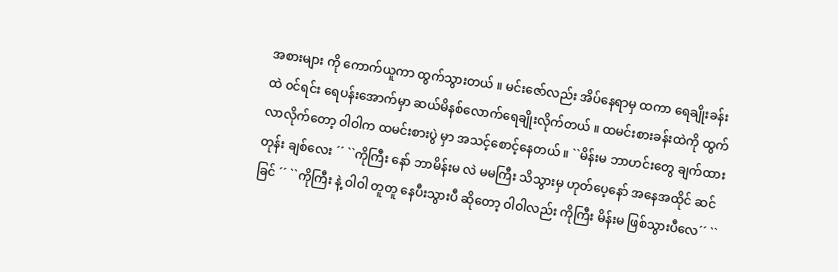အစားများ ကို ကောက်ယူကာ ထွက်သွားတယ် ။ မင်းဇော်လည်း အိပ်နေရာမှ ထကာ ရေချိုးခန်းထဲ ၀င်ရင်း ရေပန်းအောက်မှာ ဆယ်မိနစ်လောက်ရေချိုးလိုက်တယ် ။ ထမင်းစားခန်းထဲကို ထွက်လာလိုက်တော့ ဝါဝါက ထမင်းစားပွဲ မှာ အသင့်စောင့်နေတယ် ။ ``မိန်းမ ဘာဟင်းတွေ ချက်ထားတုန်း ချစ်လေး ´´ ``ကိုကြီး နော် ဘာမိန်းမ လဲ မမကြီး သိသွားမှ ဟုတ်ပေ့နော် အနေအထိုင် ဆင်ခြင် ´´ ``ကိုကြီး နဲ့ ဝါဝါ တူတူ နေပီးသွားပီ ဆိုတော့ ဝါဝါလည်း ကိုကြီး မိန်းမ ဖြစ်သွားပီလေ´´ ``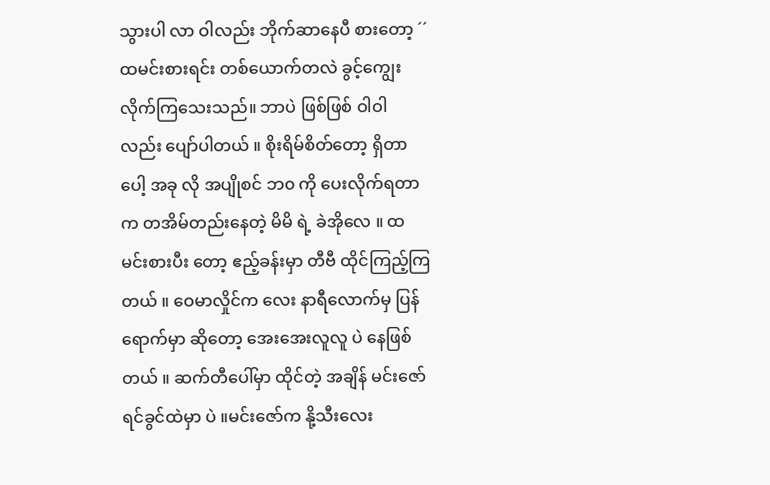သွားပါ လာ ဝါလည်း ဘိုက်ဆာနေပီ စားတော့ ´´ ထမင်းစားရင်း တစ်ယောက်တလဲ ခွင့်ကျွေးလိုက်ကြသေးသည်။ ဘာပဲ ဖြစ်ဖြစ် ဝါဝါ လည်း ပျော်ပါတယ် ။ စိုးရိမ်စိတ်တော့ ရှိတာပေါ့ အခု လို အပျိုစင် ဘ၀ ကို ပေးလိုက်ရတာက တအိမ်တည်းနေတဲ့ မိမိ ရဲ့ ခဲအိုလေ ။ ထမင်းစားပီး တော့ ဧည့်ခန်းမှာ တီဗီ ထိုင်ကြည့်ကြတယ် ။ ဝေမာလှိုင်က လေး နာရီလောက်မှ ပြန်ရောက်မှာ ဆိုတော့ အေးအေးလူလူ ပဲ နေဖြစ်တယ် ။ ဆက်တီပေါ်မှာ ထိုင်တဲ့ အချိန် မင်းဇော် ရင်ခွင်ထဲမှာ ပဲ ။မင်းဇော်က နို့သီးလေး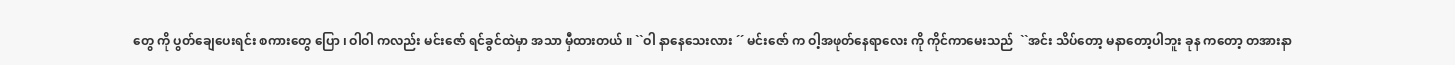တွေ ကို ပွတ်ချေပေးရင်း စကားတွေ ပြော ၊ ဝါဝါ ကလည်း မင်းဇော် ရင်ခွင်ထဲမှာ အသာ မှီထားတယ် ။ ``ဝါ နာနေသေးလား ´´ မင်းဇော် က ဝါ့အဖုတ်နေရာလေး ကို ကိုင်ကာမေးသည်  ``အင်း သိပ်တော့ မနာတော့ပါဘူး ခုန ကတော့ တအားနာ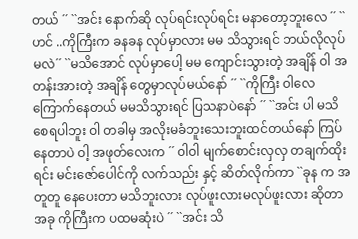တယ် ´´ ``အင်း နောက်ဆို လုပ်ရင်းလုပ်ရင်း မနာတော့ဘူးလေ ´´ ``ဟင် ..ကိုကြီးက ခနခန လုပ်မှာလား မမ သိသွားရင် ဘယ်လိုလုပ်မလဲ´´ ``မသိအောင် လုပ်မှာပေါ့ မမ ကျောင်းသွားတဲ့ အချိန် ဝါ အတန်းအားတဲ့ အချိန် တွေမှာလုပ်မယ်နော် ´´ ``ကိုကြီး ဝါလေကြောက်နေတယ် မမသိသွားရင် ပြသနာပဲနော် ´´ ``အင်း ပါ မသိစေရပါဘူး ဝါ တခါမှ အလိုးမခံဘူးသေးဘူးထင်တယ်နော် ကြပ်နေတာပဲ ဝါ့ အဖုတ်လေးက ´´ ၀ါဝါ မျက်စောင်းလှလှ တချက်ထိုးရင်း မင်းဇော်ပေါင်ကို လက်သည်း နှင့် ဆိတ်လိုက်ကာ ``ခုန က အတူတူ နေပေးတာ မသိဘူးလား လုပ်ဖူးလားမလုပ်ဖူးလား ဆိုတာ အခု ကိုကြီးက ပထမဆုံးပဲ ´´ ``အင်း သိ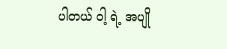ပါတယ် ဝါ့ ရဲ့ အပျို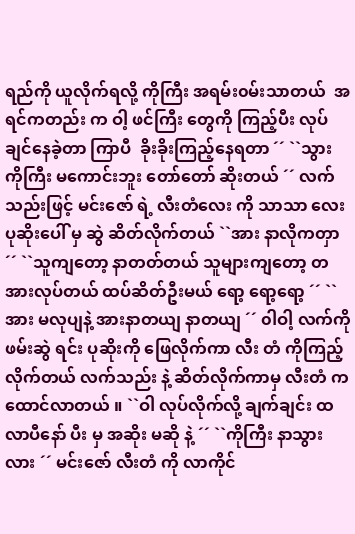ရည်ကို ယူလိုက်ရလို့ ကိုကြီး အရမ်း၀မ်းသာတယ်  အရင်ကတည်း က ဝါ့ ဖင်ကြီး တွေကို ကြည့်ပီး လုပ်ချင်နေခဲ့တာ ကြာပီ  ခိုးခိုးကြည့်နေရတာ ´´ ``သွား ကိုကြီး မကောင်းဘူး တော်တော် ဆိုးတယ် ´´ လက်သည်းဖြင့် မင်းဇော် ရဲ့ လီးတံလေး ကို သာသာ လေး ပုဆိုးပေါ် မှ ဆွဲ ဆိတ်လိုက်တယ် ``အား နာလိုကတှာ ´´ ``သူကျတော့ နာတတ်တယ် သူများကျတော့ တအားလုပ်တယ် ထပ်ဆိတ်ဦးမယ် ရော့ ရော့ရော့ ´´ ``အား မလုပျနဲ့ အားနာတယျ နာတယျ ´´ ၀ါဝါ့ လက်ကိုဖမ်းဆွဲ ရင်း ပုဆိုးကို ဖြေလိုက်ကာ လီး တံ ကိုကြည့်လိုက်တယ် လက်သည်း နဲ့ ဆိတ်လိုက်ကာမှ လီးတံ က ထောင်လာတယ် ။ ``ဝါ လုပ်လိုက်လို့ ချက်ချင်း ထလာပီနော် ပီး မှ အဆိုး မဆို နဲ့ ´´ ``ကိုကြီး နာသွားလား ´´ မင်းဇော် လီးတံ ကို လာကိုင်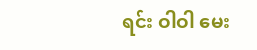ရင်း ဝါဝါ မေး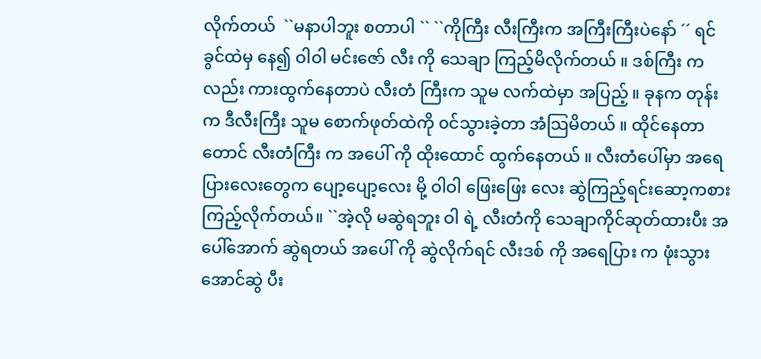လိုက်တယ်  ``မနာပါဘူး စတာပါ `` ``ကိုကြီး လီးကြီးက အကြီးကြီးပဲနော် ´´ ရင်ခွင်ထဲမှ နေ၍ ဝါဝါ မင်းဇော် လီး ကို သေချာ ကြည့်မိလိုက်တယ် ။ ဒစ်ကြီး က လည်း ကားထွက်နေတာပဲ လီးတံ ကြီးက သူမ လက်ထဲမှာ အပြည့် ။ ခုနက တုန်းက ဒီလီးကြီး သူမ စောက်ဖုတ်ထဲကို ၀င်သွားခဲ့တာ အံသြမိတယ် ။ ထိုင်နေတာတောင် လီးတံကြီး က အပေါ် ကို ထိုးထောင် ထွက်နေတယ် ။ လီးတံပေါ်မှာ အရေပြားလေးတွေက ပျော့ပျော့လေး မို့ ဝါဝါ ဖြေးဖြေး လေး ဆွဲကြည့်ရင်းဆော့ကစားကြည့်လိုက်တယ်။ ``အဲ့လို မဆွဲရဘူး ဝါ ရဲ့ လီးတံကို သေချာကိုင်ဆုတ်ထားပီး အပေါ်အောက် ဆွဲရတယ် အပေါ် ကို ဆွဲလိုက်ရင် လီးဒစ် ကို အရေပြား က ဖုံးသွားအောင်ဆွဲ ပီး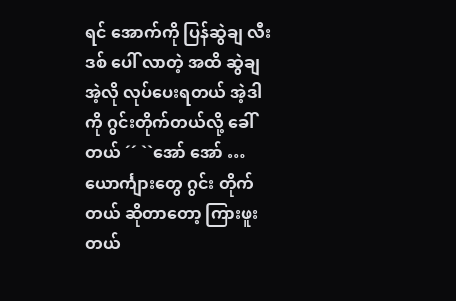ရင် အောက်ကို ပြန်ဆွဲချ လီးဒစ် ပေါ် လာတဲ့ အထိ ဆွဲချ အဲ့လို လုပ်ပေးရတယ် အဲ့ဒါ ကို ဂွင်းတိုက်တယ်လို့ ခေါ်တယ် ´´ ``အော် အော် … ယောင်္ကျားတွေ ဂွင်း တိုက်တယ် ဆိုတာတော့ ကြားဖူးတယ်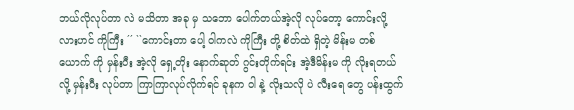ဘယ်လိုလုပ်တာ လဲ မသိတာ အခု မှ သဘော ပေါက်တယ်အဲ့လို လုပ်တော့ ကောင်းလို့လားဟင် ကိုကြီး ´´ ``ကောင်းတာ ပေါ့ ဝါကလဲ ကိုကြီး တို့ စိတ်ထဲ ရှိတဲ့ မိန်းမ တစ်ယောက် ကို မှန်းပီး အဲ့လို ရှေ့တိုး နောက်ဆုတ် ဂွင်းတိုက်ရင်း အဲ့ဒီမိန်းမ ကို လိုးရတယ်လို့ မှန်းပီး လုပ်တာ ကြာကြာလုပ်လိုက်ရင် ခုနက ဝါ နဲ့ လိုးသလို ပဲ လီးရေ တွေ ပန်းထွက်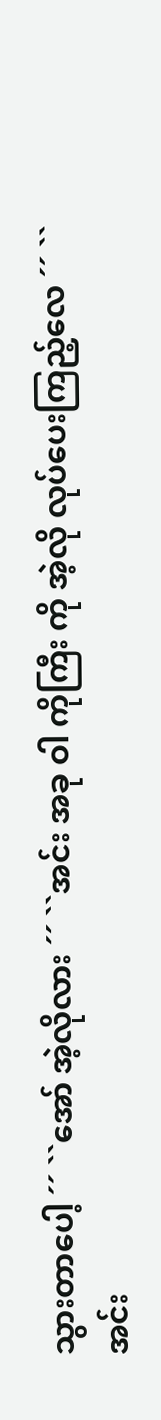သွားတာပေါ့ ´´ ``အော် အဲ့လိုလား ´´ ``အင်း အခု ဝါ ကိုကြီး ကို အဲ့လို လုပ်ပေးကြည့်လေ ´´ ``အင်း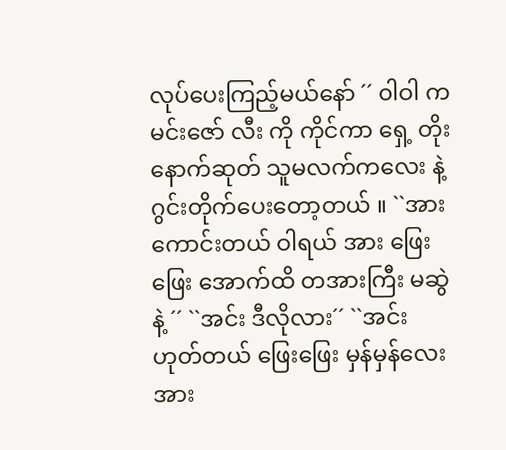လုပ်ပေးကြည့်မယ်နော် ´´ ၀ါဝါ က မင်းဇော် လီး ကို ကိုင်ကာ ရှေ့ တိုး နောက်ဆုတ် သူမလက်ကလေး နဲ့ ဂွင်းတိုက်ပေးတော့တယ် ။ ``အား ကောင်းတယ် ဝါရယ် အား ဖြေးဖြေး အောက်ထိ တအားကြီး မဆွဲ နဲ့ ´´ ``အင်း ဒီလိုလား´´ ``အင်း ဟုတ်တယ် ဖြေးဖြေး မှန်မှန်လေး အား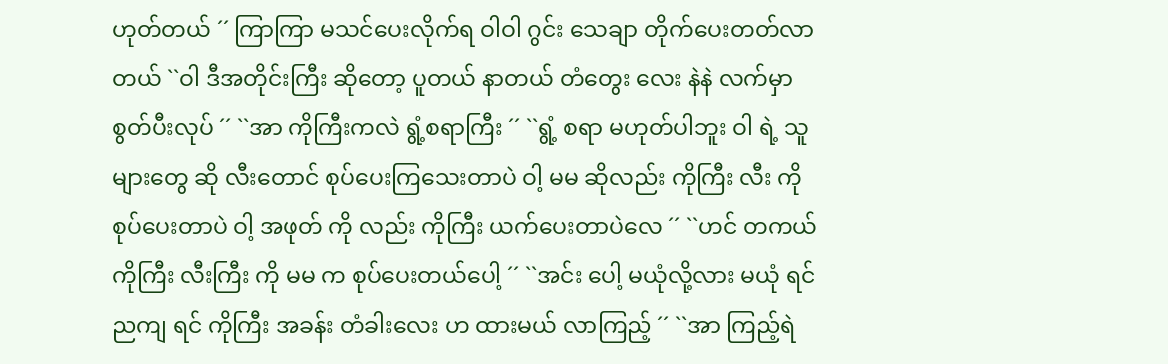ဟုတ်တယ် ´´ ကြာကြာ မသင်ပေးလိုက်ရ ဝါဝါ ဂွင်း သေချာ တိုက်ပေးတတ်လာတယ် ``ဝါ ဒီအတိုင်းကြီး ဆိုတော့ ပူတယ် နာတယ် တံတွေး လေး နဲနဲ လက်မှာ စွတ်ပီးလုပ် ´´ ``အာ ကိုကြီးကလဲ ရွံ့စရာကြီး ´´ ``ရွံ့ စရာ မဟုတ်ပါဘူး ဝါ ရဲ့ သူများတွေ ဆို လီးတောင် စုပ်ပေးကြသေးတာပဲ ဝါ့ မမ ဆိုလည်း ကိုကြီး လီး ကို စုပ်ပေးတာပဲ ဝါ့ အဖုတ် ကို လည်း ကိုကြီး ယက်ပေးတာပဲလေ ´´ ``ဟင် တကယ် ကိုကြီး လီးကြီး ကို မမ က စုပ်ပေးတယ်ပေါ့ ´´ ``အင်း ပေါ့ မယုံလို့လား မယုံ ရင် ညကျ ရင် ကိုကြီး အခန်း တံခါးလေး ဟ ထားမယ် လာကြည့် ´´ ``အာ ကြည့်ရဲ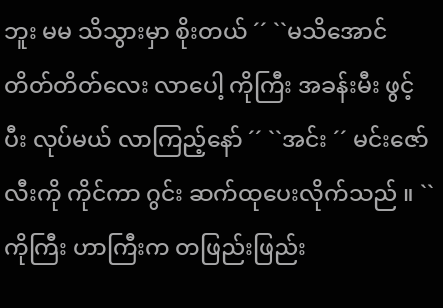ဘူး မမ သိသွားမှာ စိုးတယ် ´´ ``မသိအောင် တိတ်တိတ်လေး လာပေါ့ ကိုကြီး အခန်းမီး ဖွင့်ပီး လုပ်မယ် လာကြည့်နော် ´´ ``အင်း ´´ မင်းဇော် လီးကို ကိုင်ကာ ဂွင်း ဆက်ထုပေးလိုက်သည် ။ ``ကိုကြီး ဟာကြီးက တဖြည်းဖြည်း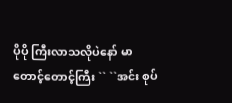ပိုပို ကြီးလာသလိုပဲနော် မာတောင့်တောင့်ကြီး `` ``အင်း စုပ်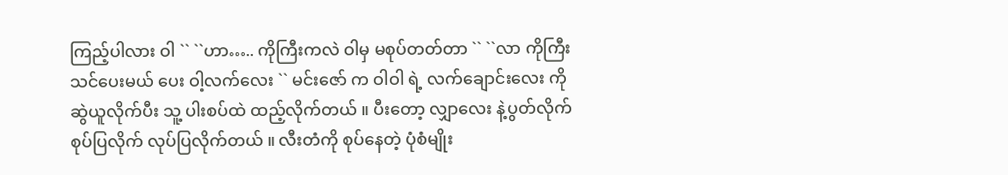ကြည့်ပါလား ဝါ `` ``ဟာ….. ကိုကြီးကလဲ ဝါမှ မစုပ်တတ်တာ `` ``လာ ကိုကြီးသင်ပေးမယ် ပေး ဝါ့လက်လေး `` မင်းဇော် က ဝါဝါ ရဲ့ လက်ချောင်းလေး ကို ဆွဲယူလိုက်ပီး သူ့ ပါးစပ်ထဲ ထည့်လိုက်တယ် ။ ပီးတော့ လျှာလေး နဲ့ပွတ်လိုက် စုပ်ပြလိုက် လုပ်ပြလိုက်တယ် ။ လီးတံကို စုပ်နေတဲ့ ပုံစံမျိုး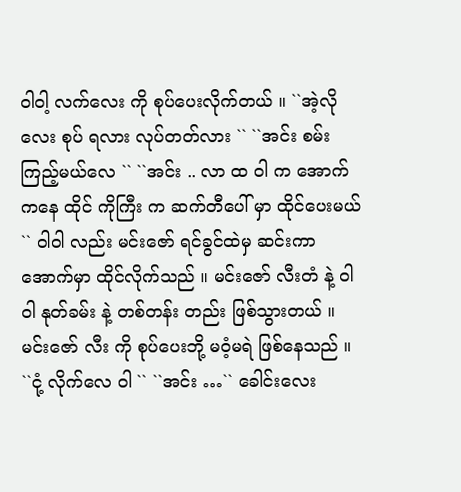ဝါဝါ့ လက်လေး ကို စုပ်ပေးလိုက်တယ် ။ ``အဲ့လိုလေး စုပ် ရလား လုပ်တတ်လား `` ``အင်း စမ်းကြည့်မယ်လေ `` ``အင်း .. လာ ထ ဝါ က အောက်ကနေ ထိုင် ကိုကြီး က ဆက်တီပေါ် မှာ ထိုင်ပေးမယ် `` ၀ါဝါ လည်း မင်းဇော် ရင်ခွင်ထဲမှ ဆင်းကာ အောက်မှာ ထိုင်လိုက်သည် ။ မင်းဇော် လီးတံ နဲ့ ဝါဝါ နုတ်ခမ်း နဲ့ တစ်တန်း တည်း ဖြစ်သွားတယ် ။ မင်းဇော် လီး ကို စုပ်ပေးဘို့ မဝံ့မရဲ ဖြစ်နေသည် ။  ``ငုံ့ လိုက်လေ ဝါ `` ``အင်း …`` ခေါင်းလေး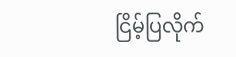ငြိမ့်ပြလိုက်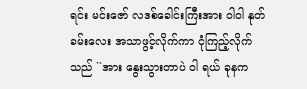ရင်း မင်းဇော် လဒစ်ခေါင်းကြီးအား ဝါဝါ နုတ်ခမ်းလေး အသာဖွင့်လိုက်ကာ ငုံကြည့်လိုက်သည် ``အား နွေးသွားတာပဲ ဝါ ရယ် ခုနက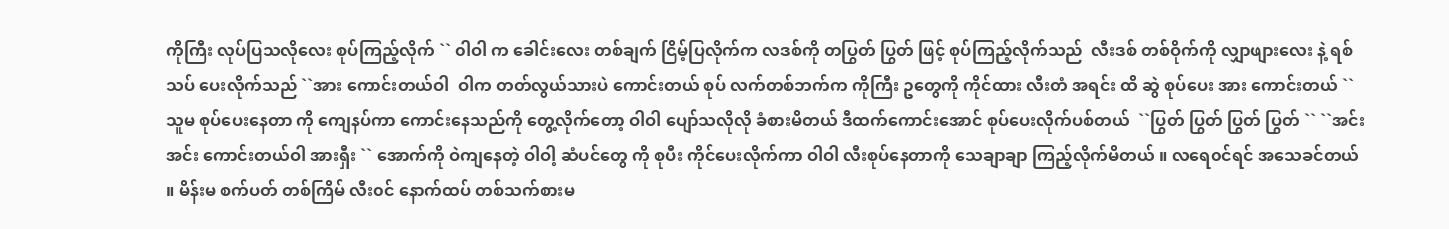ကိုကြီး လုပ်ပြသလိုလေး စုပ်ကြည့်လိုက် `` ၀ါဝါ က ခေါင်းလေး တစ်ချက် ငြိမ့်ပြလိုက်က လဒစ်ကို တပြွတ် ပြွတ် ဖြင့် စုပ်ကြည့်လိုက်သည်  လီးဒစ် တစ်ဝိုက်ကို လျှာဖျားလေး နဲ့ ရစ်သပ် ပေးလိုက်သည် ``အား ကောင်းတယ်ဝါ  ဝါက တတ်လွယ်သားပဲ ကောင်းတယ် စုပ် လက်တစ်ဘက်က ကိုကြီး ဥတွေကို ကိုင်ထား လီးတံ အရင်း ထိ ဆွဲ စုပ်ပေး အား ကောင်းတယ် `` သူမ စုပ်ပေးနေတာ ကို ကျေနပ်ကာ ကောင်းနေသည်ကို တွေ့လိုက်တော့ ဝါဝါ ပျော်သလိုလို ခံစားမိတယ် ဒီထက်ကောင်းအောင် စုပ်ပေးလိုက်ပစ်တယ်  ``ပြွတ် ပြွတ် ပြွတ် ပြွတ် `` ``အင်း အင်း ကောင်းတယ်ဝါ အားရှီး `` အောက်ကို ဝဲကျနေတဲ့ ဝါဝါ့ ဆံပင်တွေ ကို စုပီး ကိုင်ပေးလိုက်ကာ ဝါဝါ လီးစုပ်နေတာကို သေချာချာ ကြည့်လိုက်မိတယ် ။ လရေ၀င်ရင် အသေခင်တယ် ။ မိန်းမ စက်ပတ် တစ်ကြိမ် လီး၀င် နောက်ထပ် တစ်သက်စားမ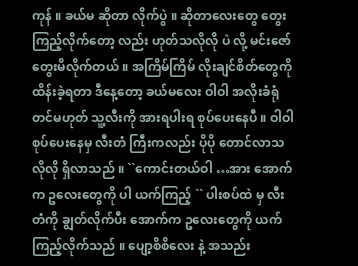ကုန် ။ ခယ်မ ဆိုတာ လိုက်ပွဲ ။ ဆိုတာလေးတွေ တွေးကြည့်လိုက်တော့ လည်း ဟုတ်သလိုလို ပဲ လို့ မင်းဇော် တွေးမိလိုက်တယ် ။ အကြိမ်ကြိမ် လိုးချင်စိတ်တွေကို ထိန်းခဲ့ရတာ ဒီနေ့တော့ ခယ်မလေး ဝါဝါ အလိုးခံရုံတင်မဟုတ် သူ့လီးကို အားရပါးရ စုပ်ပေးနေပီ ။ ဝါဝါ စုပ်ပေးနေမှ လီးတံ ကြီးကလည်း ပိုပို တောင်လာသလိုလို ရှိလာသည် ။ ``ကောင်းတယ်ဝါ …အား အောက်က ဥလေးတွေကို ပါ ယက်ကြည့် `` ပါးစပ်ထဲ မှ လီးတံကို ချွတ်လိုက်ပီး အောက်က ဥလေးတွေကို ယက်ကြည့်လိုက်သည် ။ ပျော့စိစိလေး နဲ့ အသည်း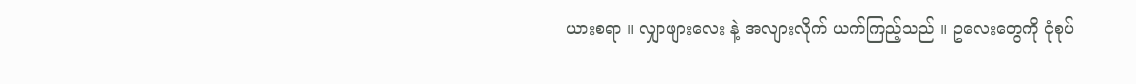ယားစရာ ။ လျှာဖျားလေး နဲ့ အလျားလိုက် ယက်ကြည့်သည် ။ ဥလေးတွေကို ငုံစုပ်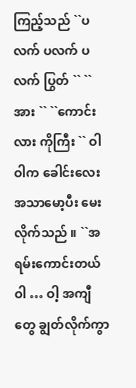ကြည့်သည် ``ပလက် ပလက် ပလက် ပြွတ် `` ``အား `` ``ကောင်းလား ကိုကြီး `` ဝါဝါက ခေါင်းလေး အသာမော့ပီး မေးလိုက်သည် ။ ``အရမ်းကောင်းတယ် ဝါ … ဝါ့ အကျီတွေ ချွတ်လိုက်ကွာ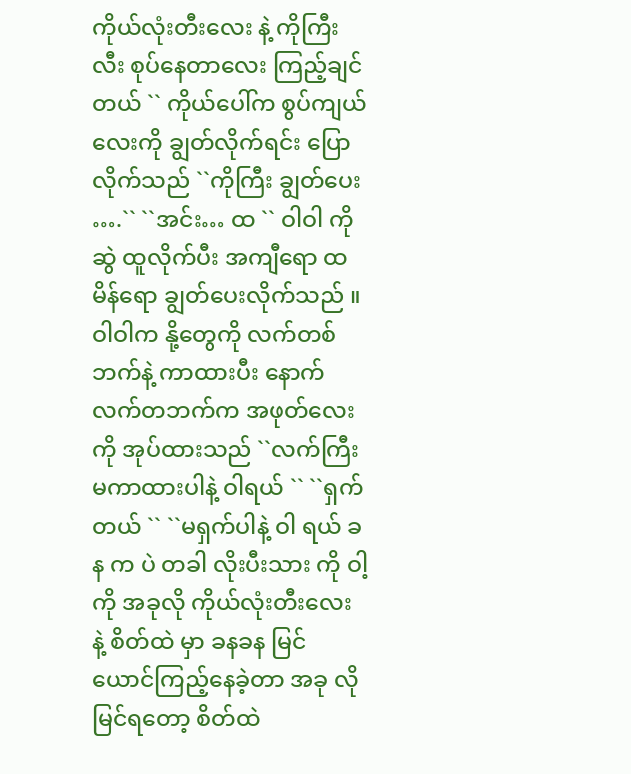ကိုယ်လုံးတီးလေး နဲ့ ကိုကြီး လီး စုပ်နေတာလေး ကြည့်ချင်တယ် `` ကိုယ်ပေါ်က စွပ်ကျယ်လေးကို ချွတ်လိုက်ရင်း ပြောလိုက်သည် ``ကိုကြီး ချွတ်ပေး ….`` ``အင်း… ထ `` ဝါဝါ ကို ဆွဲ ထူလိုက်ပီး အကျီရော ထမိန်ရော ချွတ်ပေးလိုက်သည် ။ ဝါဝါက နို့တွေကို လက်တစ်ဘက်နဲ့ ကာထားပီး နောက်လက်တဘက်က အဖုတ်လေး ကို အုပ်ထားသည် ``လက်ကြီး မကာထားပါနဲ့ ဝါရယ် `` ``ရှက်တယ် `` ``မရှက်ပါနဲ့ ဝါ ရယ် ခန က ပဲ တခါ လိုးပီးသား ကို ဝါ့ ကို အခုလို ကိုယ်လုံးတီးလေး နဲ့ စိတ်ထဲ မှာ ခနခန မြင်ယောင်ကြည့်နေခဲ့တာ အခု လို မြင်ရတော့ စိတ်ထဲ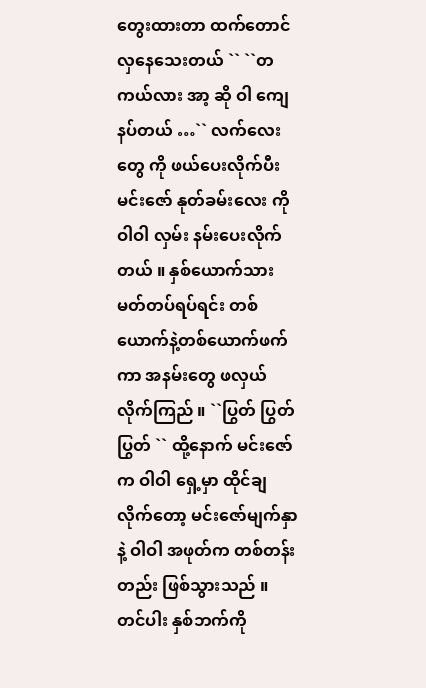တွေးထားတာ ထက်တောင် လှနေသေးတယ် `` ``တကယ်လား အာ့ ဆို ဝါ ကျေနပ်တယ် …`` လက်လေးတွေ ကို ဖယ်ပေးလိုက်ပီး မင်းဇော် နုတ်ခမ်းလေး ကို ဝါဝါ လှမ်း နမ်းပေးလိုက်တယ် ။ နှစ်ယောက်သား မတ်တပ်ရပ်ရင်း တစ်ယောက်နဲ့တစ်ယောက်ဖက်ကာ အနမ်းတွေ ဖလှယ်လိုက်ကြည် ။ ``ပြွတ် ပြွတ် ပြွတ် `` ထို့နောက် မင်းဇော်က ဝါဝါ ရှေ့မှာ ထိုင်ချလိုက်တော့ မင်းဇော်မျက်နှာနဲ့ ဝါဝါ အဖုတ်က တစ်တန်းတည်း ဖြစ်သွားသည် ။ တင်ပါး နှစ်ဘက်ကို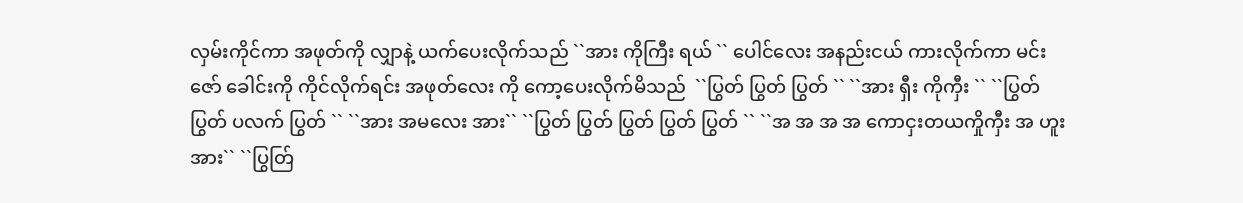လှမ်းကိုင်ကာ အဖုတ်ကို လျှာနဲ့ ယက်ပေးလိုက်သည် ``အား ကိုကြီး ရယ် `` ပေါင်လေး အနည်းငယ် ကားလိုက်ကာ မင်းဇော် ခေါင်းကို ကိုင်လိုက်ရင်း အဖုတ်လေး ကို ကော့ပေးလိုက်မိသည်  ``ပြွတ် ပြွတ် ပြွတ် `` ``အား ရှီး ကိုကှီး `` ``ပြွတ် ပြွတ် ပလက် ပြွတ် `` ``အား အမလေး အား`` ``ပြွတ် ပြွတ် ပြွတ် ပြွတ် ပြွတ် `` ``အ အ အ အ ကောငှးတယကှိုကှီး အ ဟူး အား`` ``ပြွတ်ြ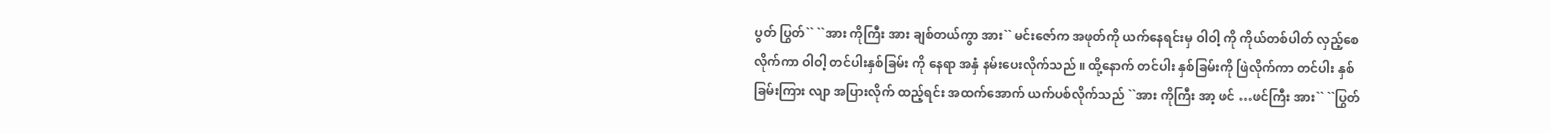ပွတ် ပြွတ်`` ``အား ကိုကြီး အား ချစ်တယ်ကွာ အား`` မင်းဇော်က အဖုတ်ကို ယက်နေရင်းမှ ဝါဝါ့ ကို ကိုယ်တစ်ပါတ် လှည့်စေလိုက်ကာ ဝါဝါ့ တင်ပါးနှစ်ခြမ်း ကို နေရာ အနှံ နမ်းပေးလိုက်သည် ။ ထို့နောက် တင်ပါး နှစ်ခြမ်းကို ဖြဲလိုက်ကာ တင်ပါး နှစ်ခြမ်းကြား လျာ အပြားလိုက် ထည့်ရင်း အထက်အောက် ယက်ပစ်လိုက်သည် ``အား ကိုကြီး အာ့ ဖင် …ဖင်ကြီး အား`` ``ပြွတ်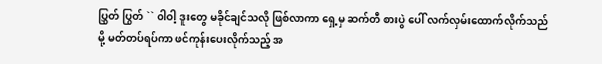ပြွှတ် ပြွတ် `` ၀ါဝါ့ ဒူးတွေ မခိုင်ချင်သလို ဖြစ်လာကာ ရှေ့မှ ဆက်တီ စားပွဲ ပေါ် လက်လှမ်းထောက်လိုက်သည်မို့ မတ်တပ်ရပ်ကာ ဖင်ကုန်းပေးလိုက်သည့် အ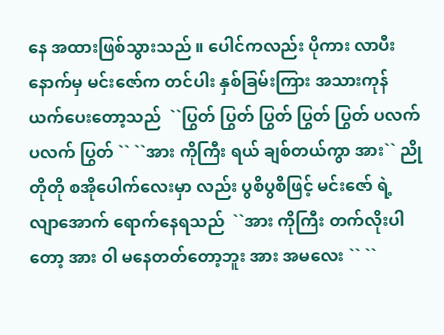နေ အထားဖြစ်သွားသည် ။ ပေါင်ကလည်း ပိုကား လာပီး နောက်မှ မင်းဇော်က တင်ပါး နှစ်ခြမ်းကြား အသားကုန် ယက်ပေးတော့သည်  ``ပြွတ် ပြွတ် ပြွတ် ပြွတ် ပြွတ် ပလက် ပလက် ပြွတ် `` ``အား ကိုကြီး ရယ် ချစ်တယ်ကွာ အား`` ညိုတိုတို စအိုပေါက်လေးမှာ လည်း ပွစိပွစိဖြင့် မင်းဇော် ရဲ့ လျာအောက် ရောက်နေရသည်  ``အား ကိုကြီး တက်လိုးပါတော့ အား ဝါ မနေတတ်တော့ဘူး အား အမလေး `` ``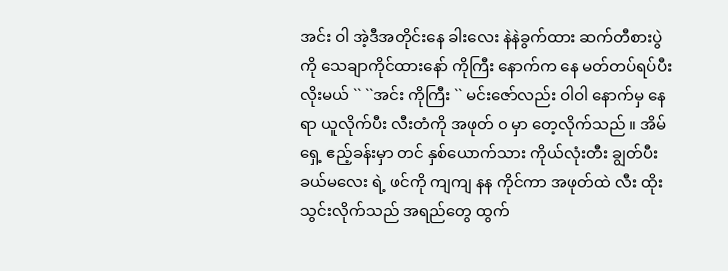အင်း ဝါ အဲ့ဒီအတိုင်းနေ ခါးလေး နဲနဲခွက်ထား ဆက်တီစားပွဲကို သေချာကိုင်ထားနော် ကိုကြီး နောက်က နေ မတ်တပ်ရပ်ပီး လိုးမယ် `` ``အင်း ကိုကြီး `` မင်းဇော်လည်း ဝါဝါ နောက်မှ နေရာ ယူလိုက်ပီး လီးတံကို အဖုတ် ၀ မှာ တေ့လိုက်သည် ။ အိမ်ရှေ့ ဧည့်ခန်းမှာ တင် နှစ်ယောက်သား ကိုယ်လုံးတီး ချွတ်ပီး ခယ်မလေး ရဲ့ ဖင်ကို ကျကျ နန ကိုင်ကာ အဖုတ်ထဲ လီး ထိုးသွင်းလိုက်သည် အရည်တွေ ထွက်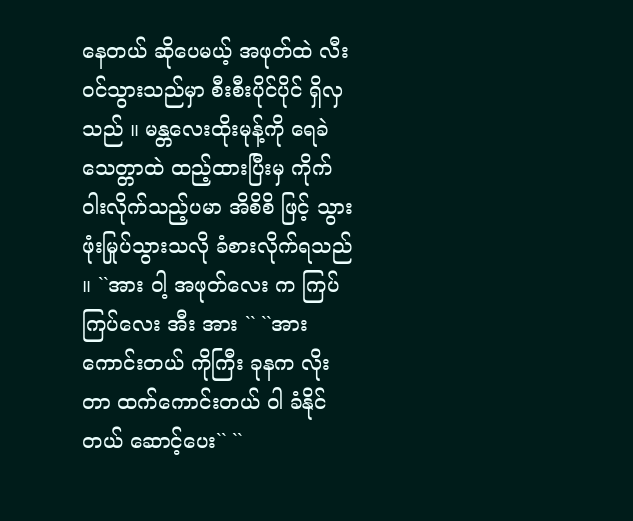နေတယ် ဆိုပေမယ့် အဖုတ်ထဲ လီး၀င်သွားသည်မှာ စီးစီးပိုင်ပိုင် ရှိလှသည် ။ မန္တလေးထိုးမုန့်ကို ရေခဲသေတ္တာထဲ ထည့်ထားပြီးမှ ကိုက်ဝါးလိုက်သည့်ပမာ အိစိစိ ဖြင့် သွားဖုံးမြုပ်သွားသလို ခံစားလိုက်ရသည် ။ ``အား ဝါ့ အဖုတ်လေး က ကြပ်ကြပ်လေး အီး အား `` ``အား ကောင်းတယ် ကိုကြီး ခုနက လိုးတာ ထက်ကောင်းတယ် ဝါ ခံနိုင်တယ် ဆောင့်ပေး`` ``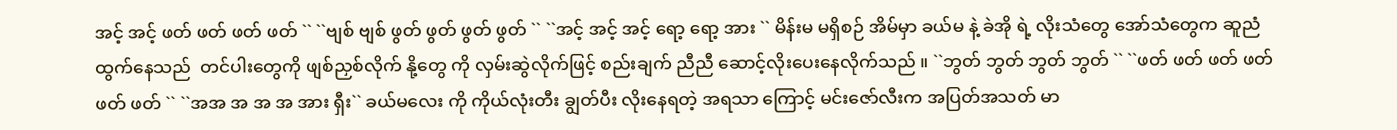အင့် အင့် ဖတ် ဖတ် ဖတ် ဖတ် `` ``ဗျစ် ဗျစ် ဖွတ် ဖွတ် ဖွတ် ဖွတ် `` ``အင့် အင့် အင့် ရော့ ရော့ အား `` မိန်းမ မရှိစဉ် အိမ်မှာ ခယ်မ နဲ့ ခဲအို ရဲ့ လိုးသံတွေ အော်သံတွေက ဆူညံထွက်နေသည်  တင်ပါးတွေကို ဖျစ်ညှစ်လိုက် နို့တွေ ကို လှမ်းဆွဲလိုက်ဖြင့် စည်းချက် ညီညီ ဆောင့်လိုးပေးနေလိုက်သည် ။ ``ဘွတ် ဘွတ် ဘွတ် ဘွတ် `` ``ဖတ် ဖတ် ဖတ် ဖတ် ဖတ် ဖတ် `` ``အအ အ အ အ အား ရှီး`` ခယ်မလေး ကို ကိုယ်လုံးတီး ချွတ်ပီး လိုးနေရတဲ့ အရသာ ကြောင့် မင်းဇော်လီးက အပြတ်အသတ် မာ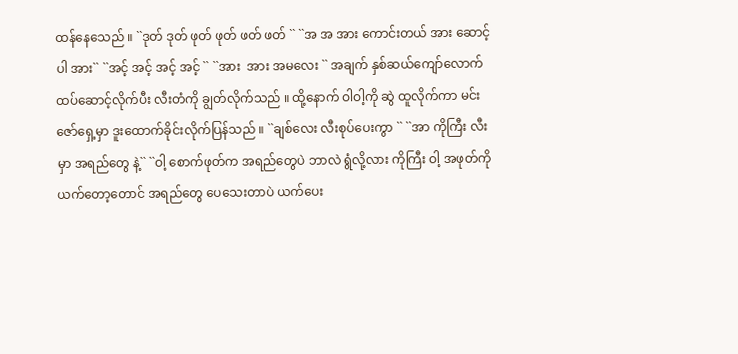ထန်နေသေည် ။ ``ဒုတ် ဒုတ် ဖုတ် ဖုတ် ဖတ် ဖတ် `` ``အ အ အား ကောင်းတယ် အား ဆောင့်ပါ အား`` ``အင့် အင့် အင့် အင့် `` ``အား  အား အမလေး `` အချက် နှစ်ဆယ်ကျော်လောက် ထပ်ဆောင့်လိုက်ပီး လီးတံကို ချွတ်လိုက်သည် ။ ထို့နောက် ဝါဝါ့ကို ဆွဲ ထူလိုက်ကာ မင်းဇော်ရှေ့မှာ ဒူးထောက်ခိုင်းလိုက်ပြန်သည် ။ ``ချစ်လေး လီးစုပ်ပေးကွာ `` ``အာ ကိုကြီး လီးမှာ အရည်တွေ နဲ့`` ``ဝါ့ စောက်ဖုတ်က အရည်တွေပဲ ဘာလဲ ရွံလို့လား ကိုကြီး ဝါ့ အဖုတ်ကို ယက်တော့တောင် အရည်တွေ ပေသေးတာပဲ ယက်ပေး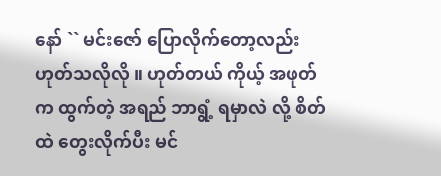နော် `` မင်းဇော် ပြောလိုက်တော့လည်း ဟုတ်သလိုလို ။ ဟုတ်တယ် ကိုယ့် အဖုတ်က ထွက်တဲ့ အရည် ဘာရွံ့ ရမှာလဲ လို့ စိတ်ထဲ တွေးလိုက်ပီး မင်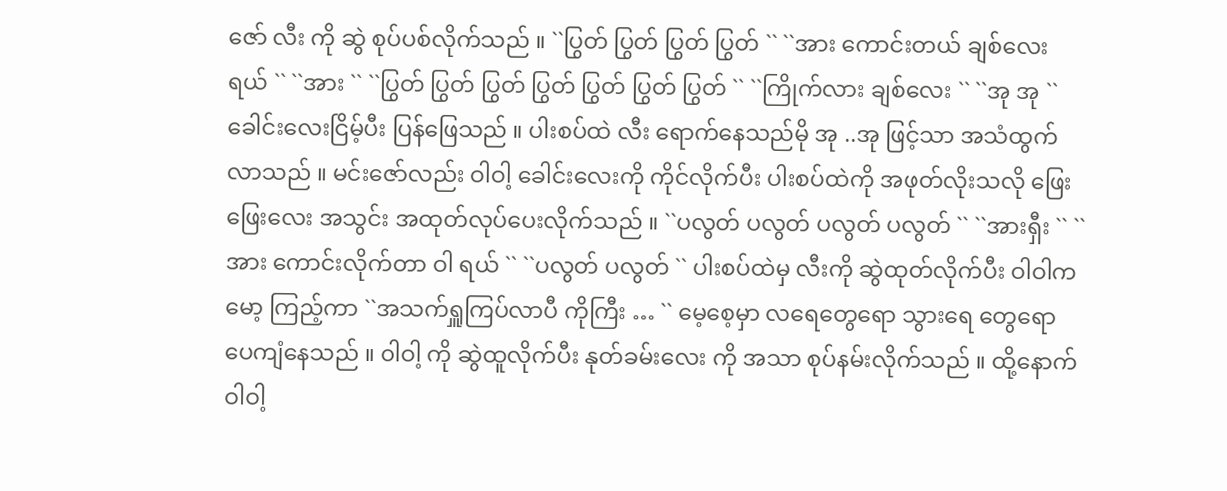ဇော် လီး ကို ဆွဲ စုပ်ပစ်လိုက်သည် ။ ``ပြွတ် ပြွတ် ပြွတ် ပြွတ် `` ``အား ကောင်းတယ် ချစ်လေး ရယ် `` ``အား `` ``ပြွတ် ပြွတ် ပြွတ် ပြွတ် ပြွတ် ပြွတ် ပြွတ် `` ``ကြိုက်လား ချစ်လေး `` ``အု အု `` ခေါင်းလေးငြိမ့်ပီး ပြန်ဖြေသည် ။ ပါးစပ်ထဲ လီး ရောက်နေသည်မို အု ..အု ဖြင့်သာ အသံထွက်လာသည် ။ မင်းဇော်လည်း ဝါဝါ့ ခေါင်းလေးကို ကိုင်လိုက်ပီး ပါးစပ်ထဲကို အဖုတ်လိုးသလို ဖြေးဖြေးလေး အသွင်း အထုတ်လုပ်ပေးလိုက်သည် ။ ``ပလွတ် ပလွတ် ပလွတ် ပလွတ် `` ``အားရှီး `` ``အား ကောင်းလိုက်တာ ဝါ ရယ် `` ``ပလွတ် ပလွတ် `` ပါးစပ်ထဲမှ လီးကို ဆွဲထုတ်လိုက်ပီး ဝါဝါက မော့ ကြည့်ကာ ``အသက်ရှူကြပ်လာပီ ကိုကြီး … `` မေ့စေ့မှာ လရေတွေရော သွားရေ တွေရော ပေကျံနေသည် ။ ၀ါဝါ့ ကို ဆွဲထူလိုက်ပီး နုတ်ခမ်းလေး ကို အသာ စုပ်နမ်းလိုက်သည် ။ ထို့နောက် ဝါဝါ့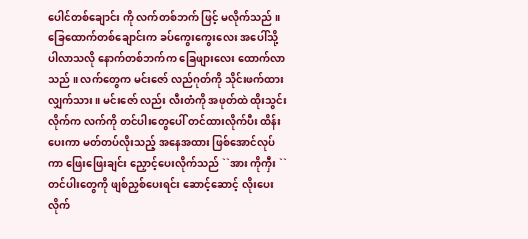ပေါင်တစ်ချောင်း ကို လက်တစ်ဘက် ဖြင့် မလိုက်သည် ။ ခြေထောက်တစ်ချောင်းက ခပ်ကွေးကွေးလေး အပေါ်သို့ ပါလာသလို နောက်တစ်ဘက်က ခြေဖျားလေး ထောက်လာသည် ။ လက်တွေက မင်းဇော် လည်ဂုတ်ကို သိုင်းဖက်ထားလျှက်သား ။ မင်းဇော် လည်း လီးတံကို အဖုတ်ထဲ ထိုးသွင်းလိုက်က လက်ကို တင်ပါးတွေပေါ် တင်ထားလိုက်ပီး ထိန်းပေးကာ မတ်တပ်လိုးသည့် အနေအထား ဖြစ်အောင်လုပ်ကာ ဖြေးဖြေးချင်း ညှောင့်ပေးလိုက်သည် ``အား ကိုကှီး `` တင်ပါးတွေကို ဖျစ်ညှစ်ပေးရင်း ဆောင့်ဆောင့် လိုးပေးလိုက်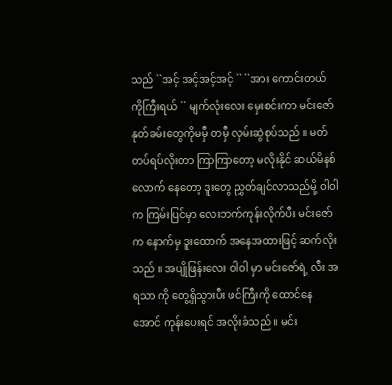သည် ``အင့် အင့်အင့်အင့် `` ``အား ကောင်းတယ် ကိုကြီးရယ် `` မျက်လုံးလေး မှေးစင်းကာ မင်းဇော် နုတ်ခမ်းတွေကိုမမှီ တမှီ လှမ်းဆွဲစုပ်သည် ။ မတ်တပ်ရပ်လိုးတာ ကြာကြာတော့ မလိုးနိုင် ဆယ်မိနစ်လောက် နေတော့ ဒူးတွေ ညွှတ်ချင်လာသည်မို့ ဝါဝါက ကြမ်းပြင်မှာ လေးဘက်ကုန်းလိုက်ပီး မင်းဇော်က နောက်မှ ဒူးထောက် အနေအထားဖြင့် ဆက်လိုးသည် ။ အပျိုဖြန်းလေး ဝါဝါ မှာ မင်းဇော်ရဲ့ လီး အရသာ ကို တွေ့ရှိသွားပီး ဖင်ကြီးကို ထောင်နေအောင် ကုန်းပေးရင် အလိုးခံသည် ။ မင်း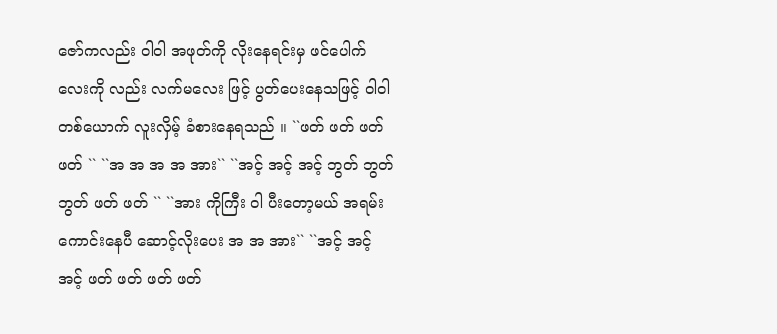ဇော်ကလည်း ဝါဝါ အဖုတ်ကို လိုးနေရင်းမှ ဖင်ပေါက်လေးကို လည်း လက်မလေး ဖြင့် ပွတ်ပေးနေသဖြင့် ဝါဝါတစ်ယောက် လူးလှိမ့် ခံစားနေရသည် ။ ``ဖတ် ဖတ် ဖတ် ဖတ် `` ``အ အ အ အ အား`` ``အင့် အင့် အင့် ဘွတ် ဘွတ် ဘွတ် ဖတ် ဖတ် `` ``အား ကိုကြီး ဝါ ပီးတော့မယ် အရမ်းကောင်းနေပီ ဆောင့်လိုးပေး အ အ အား`` ``အင့် အင့် အင့် ဖတ် ဖတ် ဖတ် ဖတ်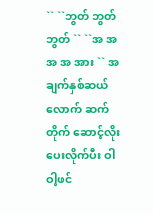`` ``ဘွတ် ဘွတ် ဘွတ် `` ``အ အ အ အ အား `` အချက်နှစ်ဆယ်လောက် ဆက်တိုက် ဆောင့်လိုးပေးလိုက်ပီး ဝါဝါ့ဖင်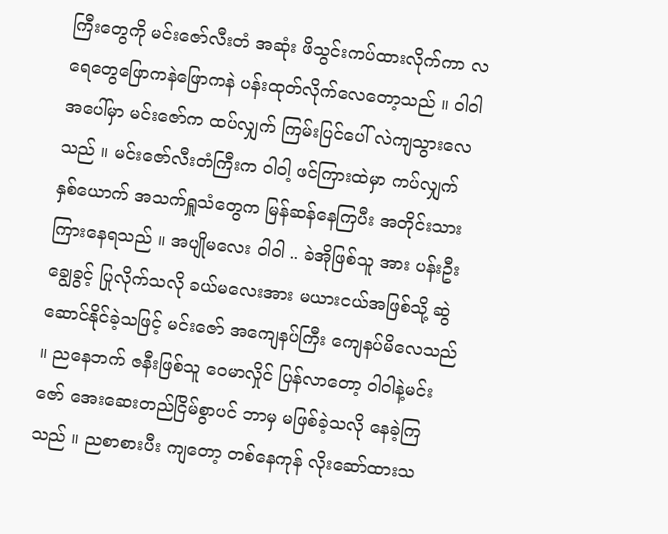ကြီးတွေကို မင်းဇော်လီးတံ အဆုံး ဖိသွင်းကပ်ထားလိုက်ကာ လရေတွေဖြောကနဲဖြောကနဲ ပန်းထုတ်လိုက်လေတော့သည် ။ ဝါဝါ အပေါ်မှာ မင်းဇော်က ထပ်လျှက် ကြမ်းပြင်ပေါ် လဲကျသွားလေသည် ။ မင်းဇော်လီးတံကြီးက ဝါဝါ့ ဖင်ကြားထဲမှာ ကပ်လျှက် နှစ်ယောက် အသက်ရှူသံတွေက မြန်ဆန်နေကြပီး အတိုင်းသား ကြားနေရသည် ။ အပျိုမလေး ဝါဝါ .. ခဲအိုဖြစ်သူ အား ပန်းဦးချွေခွင့် ပြုလိုက်သလို ခယ်မလေးအား မယားငယ်အဖြစ်သို့ ဆွဲဆောင်နိုင်ခဲ့သဖြင့် မင်းဇော် အကျေနပ်ကြီး ကျေနပ်မိလေသည် ။ ညနေဘက် ဇနီးဖြစ်သူ ဝေမာလှိုင် ပြန်လာတော့ ဝါဝါနဲ့မင်းဇော် အေးဆေးတည်ငြိမ်စွာပင် ဘာမှ မဖြစ်ခဲ့သလို နေခဲ့ကြသည် ။ ညစာစားပီး ကျတော့ တစ်နေကုန် လိုးဆော်ထားသ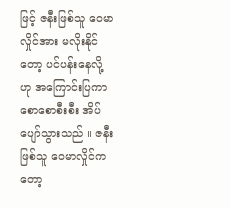ဖြင့် ဇနီးဖြစ်သူ ဝေမာလှိုင်အား မလိုးနိုင်တော့ ပင်ပန်းနေလို့ ဟု အကြောင်းပြကာ စောစောစီးစီး အိပ်ပျော်သွားသည် ။ ဇနီး ဖြစ်သူ ဝေမာလှိုင်ကတော့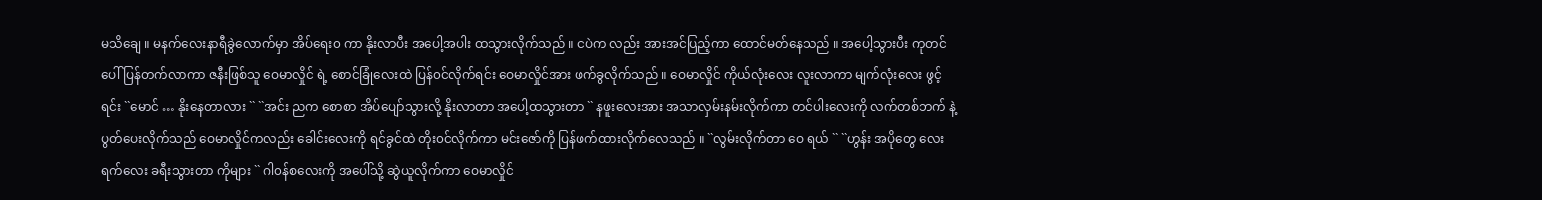မသိချေ ။ မနက်လေးနာရီခွဲလောက်မှာ အိပ်ရေး၀ ကာ နိုးလာပီး အပေါ့အပါး ထသွားလိုက်သည် ။ ငပဲက လည်း အားအင်ပြည့်ကာ ထောင်မတ်နေသည် ။ အပေါ့သွားပီး ကုတင်ပေါ် ပြန်တက်လာကာ ဇနီးဖြစ်သူ ဝေမာလှိုင် ရဲ့ စောင်ခြုံလေးထဲ ပြန်၀င်လိုက်ရင်း ဝေမာလှိုင်အား ဖက်ခွလိုက်သည် ။ ဝေမာလှိုင် ကိုယ်လုံးလေး လူးလာကာ မျက်လုံးလေး ဖွင့် ရင်း ``မောင် … နိုးနေတာလား `` ``အင်း ညက စောစာ အိပ်ပျော်သွားလို့ နိုးလာတာ အပေါ့ထသွားတာ `` နဖူးလေးအား အသာလှမ်းနမ်းလိုက်ကာ တင်ပါးလေးကို လက်တစ်ဘက် နဲ့ ပွတ်ပေးလိုက်သည် ဝေမာလှိုင်ကလည်း ခေါင်းလေးကို ရင်ခွင်ထဲ တိုး၀င်လိုက်ကာ မင်းဇော်ကို ပြန်ဖက်ထားလိုက်လေသည် ။ ``လွမ်းလိုက်တာ ဝေ ရယ် `` ``ဟွန်း အပိုတွေ လေးရက်လေး ခရီးသွားတာ ကိုများ `` ဂါ၀န်စလေးကို အပေါ်သို့ ဆွဲယူလိုက်ကာ ဝေမာလှိုင်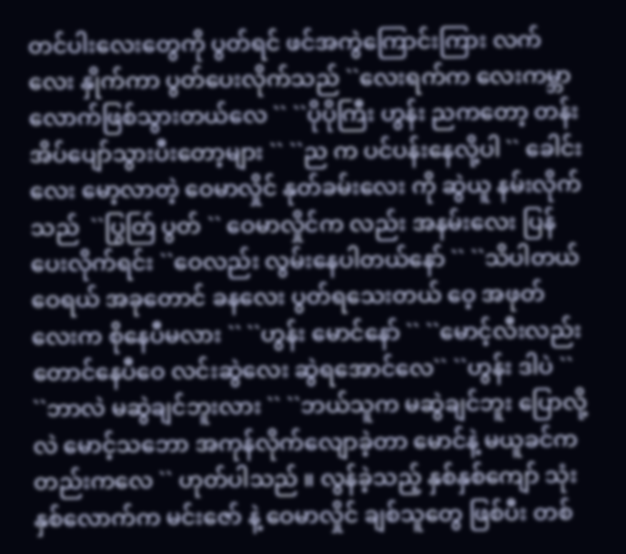တင်ပါးလေးတွေကို ပွတ်ရင် ဖင်အကွဲကြောင်းကြား လက်လေး နှိုက်ကာ ပွတ်ပေးလိုက်သည် ``လေးရက်က လေးကမ္ဘာလောက်ဖြစ်သွားတယ်လေ `` ``ပိုပိုကြီး ဟွန်း ညကတော့ တန်းအိပ်ပျော်သွားပီးတော့များ `` ``ည က ပင်ပန်းနေလို့ပါ `` ခေါင်းလေး မော့လာတဲ့ ဝေမာလှိုင် နုတ်ခမ်းလေး ကို ဆွဲယူ နမ်းလိုက်သည်  ``ပြွတ်ြ ပွတ် `` ဝေမာလှိုင်က လည်း အနမ်းလေး ပြန်ပေးလိုက်ရင်း ``ဝေလည်း လွမ်းနေပါတယ်နော် `` ``သိပါတယ်ဝေရယ် အခုတောင် ခနလေး ပွတ်ရသေးတယ် ဝေ့ အဖုတ်လေးက စိုနေပီမလား `` ``ဟွန်း မောင်နော် `` ``မောင့်လီးလည်း တောင်နေပီဝေ လင်းဆွဲလေး ဆွဲရအောင်လေ`` ``ဟွန်း ဒါပဲ `` ``ဘာလဲ မဆွဲချင်ဘူးလား `` ``ဘယ်သူက မဆွဲချင်ဘူး ပြောလို့လဲ မောင့်သဘော အကုန်လိုက်လျောခဲ့တာ မောင်နဲ့ မယူခင်ကတည်းကလေ `` ဟုတ်ပါသည် ။ လွန်ခဲ့သည့် နှစ်နှစ်ကျော် သုံးနှစ်လောက်က မင်းဇော် နဲ့ ဝေမာလှိုင် ချစ်သူတွေ ဖြစ်ပီး တစ်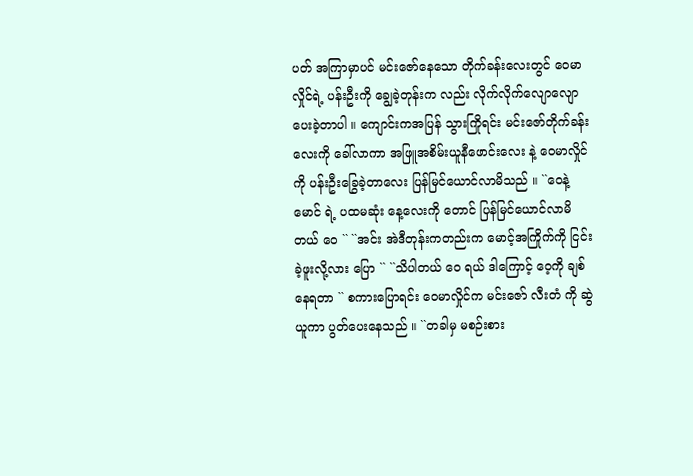ပတ် အကြာမှာပင် မင်းဇော်နေသော တိုက်ခန်းလေးတွင် ဝေမာလှိုင်ရဲ့ ပန်းဦးကို ချွေခဲ့တုန်းက လည်း လိုက်လိုက်လျောလျော ပေးခဲ့တာပါ ။ ကျောင်းကအပြန် သွားကြိုရင်း မင်းဇော်တိုက်ခန်းလေးကို ခေါ်လာကာ အဖြူအစိမ်းယူနီဖောင်းလေး နဲ့ ဝေမာလှိုင်ကို ပန်းဦးခြွေခဲ့တာလေး ပြန်မြင်ယောင်လာမိသည် ။ ``ဝေနဲ့မောင် ရဲ့ ပထမဆုံး နေ့လေးကို တောင် ပြန်မြင်ယောင်လာမိတယ် ဝေ `` ``အင်း အဲဒီတုန်းကတည်းက မောင့်အကြိုက်ကို ငြင်းခဲ့ဖူးလို့လား ပြော `` ``သိပါတယ် ဝေ ရယ် ဒါကြောင့် ဝေ့ကို ချစ်နေရတာ `` စကားပြောရင်း ဝေမာလှိုင်က မင်းဇော် လီးတံ ကို ဆွဲယူကာ ပွတ်ပေးနေသည် ။ ``တခါမှ မစဉ်းစား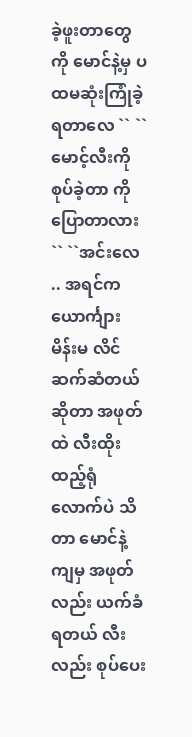ခဲ့ဖူးတာတွေ ကို မောင်နဲ့မှ ပထမဆုံးကြုံခဲ့ရတာလေ `` ``မောင့်လီးကို စုပ်ခဲ့တာ ကို ပြောတာလား `` ``အင်းလေ .. အရင်က ယောင်္ကျား မိန်းမ လိင်ဆက်ဆံတယ်ဆိုတာ အဖုတ်ထဲ လီးထိုးထည့်ရုံလောက်ပဲ သိတာ မောင်နဲ့ ကျမှ အဖုတ်လည်း ယက်ခံရတယ် လီးလည်း စုပ်ပေး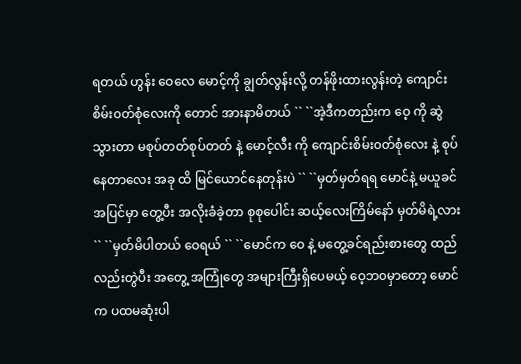ရတယ် ဟွန်း ဝေလေ မောင့်ကို ချွတ်လွန်းလို့ တန်ဖိုးထားလွန်းတဲ့ ကျောင်းစိမ်း၀တ်စုံလေးကို တောင် အားနာမိတယ် `` ``အဲ့ဒီကတည်းက ဝေ့ ကို ဆွဲသွားတာ မစုပ်တတ်စုပ်တတ် နဲ့ မောင့်လီး ကို ကျောင်းစိမ်း၀တ်စုံလေး နဲ့ စုပ်နေတာလေး အခု ထိ မြင်ယောင်နေတုန်းပဲ `` ``မှတ်မှတ်ရရ မောင်နဲ့ မယူခင် အပြင်မှာ တွေ့ပီး အလိုးခံခဲ့တာ စုစုပေါင်း ဆယ့်လေးကြိမ်နော် မှတ်မိရဲ့လား `` ``မှတ်မိပါတယ် ဝေရယ် `` ``မောင်က ဝေ နဲ့ မတွေ့ခင်ရည်းစားတွေ ထည်လည်းတွဲပီး အတွေ့ အကြုံတွေ အများကြီးရှိပေမယ့် ဝေ့ဘ၀မှာတော့ မောင်က ပထမဆုံးပါ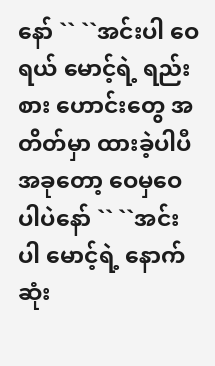နော် `` ``အင်းပါ ဝေ ရယ် မောင့်ရဲ့ ရည်းစား ဟောင်းတွေ အတိတ်မှာ ထားခဲ့ပါပီ အခုတော့ ဝေမှဝေပါပဲနော် `` ``အင်းပါ မောင့်ရဲ့ နောက်ဆုံး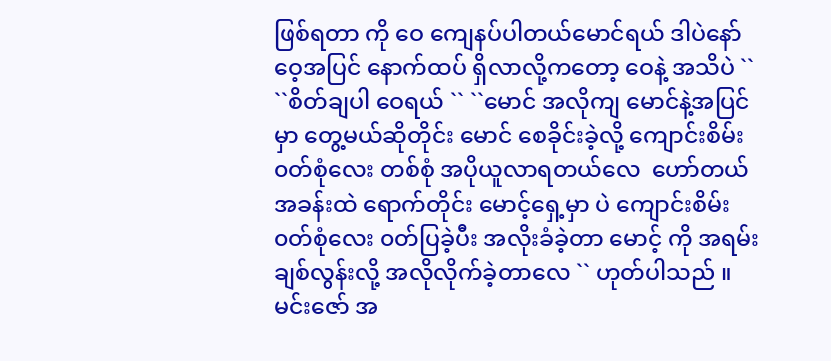ဖြစ်ရတာ ကို ဝေ ကျေနပ်ပါတယ်မောင်ရယ် ဒါပဲနော် ဝေ့အပြင် နောက်ထပ် ရှိလာလို့ကတော့ ဝေနဲ့ အသိပဲ `` ``စိတ်ချပါ ဝေရယ် `` ``မောင် အလိုကျ မောင်နဲ့အပြင်မှာ တွေ့မယ်ဆိုတိုင်း မောင် စေခိုင်းခဲ့လို့ ကျောင်းစိမ်း ၀တ်စုံလေး တစ်စုံ အပိုယူလာရတယ်လေ  ဟော်တယ် အခန်းထဲ ရောက်တိုင်း မောင့်ရှေ့မှာ ပဲ ကျောင်းစိမ်း ၀တ်စုံလေး ၀တ်ပြခဲ့ပီး အလိုးခံခဲ့တာ မောင့် ကို အရမ်းချစ်လွန်းလို့ အလိုလိုက်ခဲ့တာလေ `` ဟုတ်ပါသည် ။ မင်းဇော် အ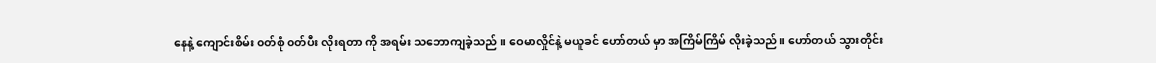နေနဲ့ ကျောင်းစိမ်း ၀တ်စုံ ၀တ်ပီး လိုးရတာ ကို အရမ်း သဘောကျခဲ့သည် ။ ဝေမာလှိုင်နဲ့ မယူခင် ဟော်တယ် မှာ အကြိမ်ကြိမ် လိုးခဲ့သည်။ ဟော်တယ် သွားတိုင်း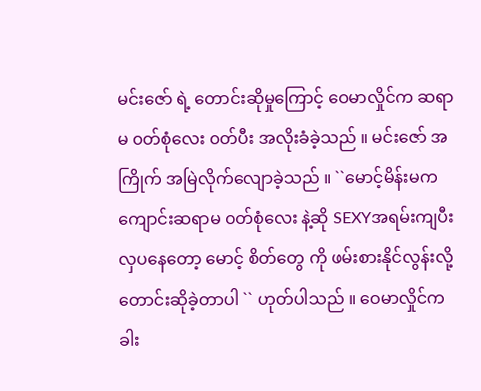မင်းဇော် ရဲ့ တောင်းဆိုမှုကြောင့် ဝေမာလှိုင်က ဆရာမ ၀တ်စုံလေး ၀တ်ပီး အလိုးခံခဲ့သည် ။ မင်းဇော် အကြိုက် အမြဲလိုက်လျောခဲ့သည် ။ ``မောင့်မိန်းမက ကျောင်းဆရာမ ၀တ်စုံလေး နဲ့ဆို SEXYအရမ်းကျပီး လှပနေတော့ မောင့် စိတ်တွေ ကို ဖမ်းစားနိုင်လွန်းလို့ တောင်းဆိုခဲ့တာပါ `` ဟုတ်ပါသည် ။ ဝေမာလှိုင်က ခါး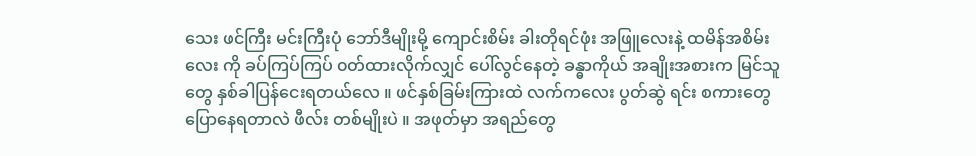သေး ဖင်ကြီး မင်းကြီးပုံ ဘော်ဒီမျိုးမို့ ကျောင်းစိမ်း ခါးတိုရင်ဖုံး အဖြူလေးနဲ့ ထမိန်အစိမ်းလေး ကို ခပ်ကြပ်ကြပ် ၀တ်ထားလိုက်လျှင် ပေါ်လွင်နေတဲ့ ခန္ဓာကိုယ် အချိုးအစားက မြင်သူတွေ နှစ်ခါပြန်ငေးရတယ်လေ ။ ဖင်နှစ်ခြမ်းကြားထဲ လက်ကလေး ပွတ်ဆွဲ ရင်း စကားတွေ ပြောနေရတာလဲ ဖီလ်း တစ်မျိုးပဲ ။ အဖုတ်မှာ အရည်တွေ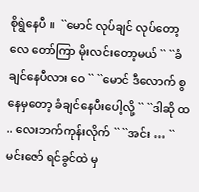စိုရွဲနေပီ ။  ``မောင် လုပ်ချင် လုပ်တော့လေ တော်ကြာ မိုးလင်းတော့မယ် `` ``ခံချင်နေပီလား ဝေ `` ``မောင် ဒီလောက် စွ နေမှတော့ ခံချင်နေပီးပေါ့လို့ `` ``ဒါဆို ထ .. လေးဘက်ကုန်းလိုက် `` ``အင်း … `` မင်းဇော် ရင်ခွင်ထဲ မှ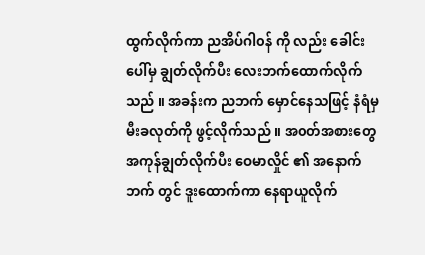ထွက်လိုက်ကာ ညအိပ်ဂါ၀န် ကို လည်း ခေါင်းပေါ်မှ ချွတ်လိုက်ပီး လေးဘက်ထောက်လိုက်သည် ။ အခန်းက ညဘက် မှောင်နေသဖြင့် နံရံမှ မီးခလုတ်ကို ဖွင့်လိုက်သည် ။ အ၀တ်အစားတွေ အကုန်ချွတ်လိုက်ပီး ဝေမာလှိုင် ၏ အနောက်ဘက် တွင် ဒူးထောက်ကာ နေရာယူလိုက်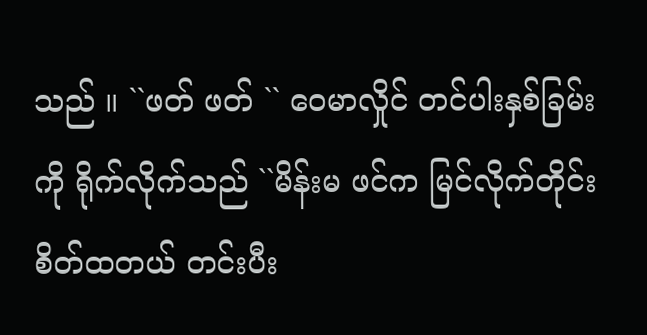သည် ။ ``ဖတ် ဖတ် `` ဝေမာလှိုင် တင်ပါးနှစ်ခြမ်းကို ရိုက်လိုက်သည် ``မိန်းမ ဖင်က မြင်လိုက်တိုင်း စိတ်ထတယ် တင်းပီး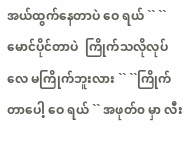အယ်ထွက်နေတာပဲ ဝေ ရယ် `` ``မောင်ပိုင်တာပဲ  ကြိုက်သလိုလုပ်လေ မကြိုက်ဘူးလား `` ``ကြိုက်တာပေါ့ ဝေ ရယ် `` အဖုတ်၀ မှာ လီး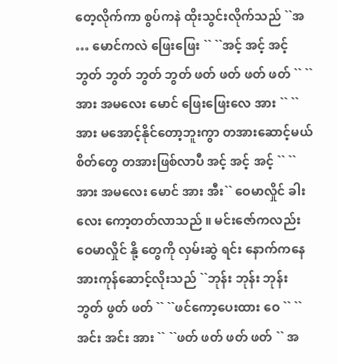တေ့လိုက်ကာ စွပ်ကနဲ ထိုးသွင်းလိုက်သည် ``အ … မောင်ကလဲ ဖြေးဖြေး `` ``အင့် အင့် အင့် ဘွတ် ဘွတ် ဘွတ် ဘွတ် ဖတ် ဖတ် ဖတ် ဖတ် `` ``အား အမလေး မောင် ဖြေးဖြေးလေ အား `` ``အား မအောင့်နိုင်တော့ဘူးကွာ တအားဆောင့်မယ် စိတ်တွေ တအားဖြစ်လာပီ အင့် အင့် အင့် `` ``အား အမလေး မောင် အား အီး`` ဝေမာလှိုင် ခါးလေး ကော့တတ်လာသည် ။ မင်းဇော်ကလည်း ဝေမာလှိုင် နို့ တွေကို လှမ်းဆွဲ ရင်း နောက်ကနေ အားကုန်ဆောင့်လိုးသည် ``ဘုန်း ဘုန်း ဘုန်း ဘွတ် ဖွတ် ဖတ် `` ``ဖင်ကော့ပေးထား ဝေ `` ``အင်း အင်း အား `` ``ဖတ် ဖတ် ဖတ် ဖတ် `` အ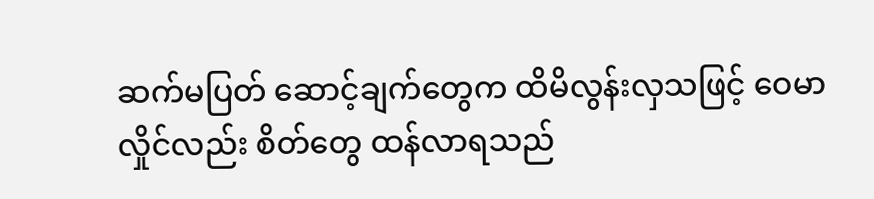ဆက်မပြတ် ဆောင့်ချက်တွေက ထိမိလွန်းလှသဖြင့် ဝေမာလှိုင်လည်း စိတ်တွေ ထန်လာရသည်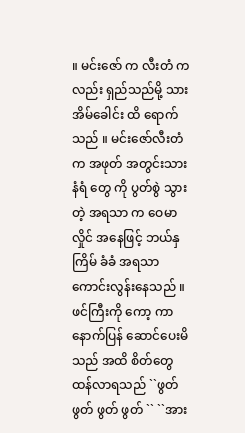။ မင်းဇော် က လီးတံ က လည်း ရှည်သည်မို့ သားအိမ်ခေါင်း ထိ ရောက်သည် ။ မင်းဇော်လီးတံက အဖုတ် အတွင်းသား နံရံ တွေ ကို ပွတ်စွဲ သွားတဲ့ အရသာ က ဝေမာလှိုင် အနေဖြင့် ဘယ်နှကြိမ် ခံခံ အရသာ ကောင်းလွန်းနေသည် ။ ဖင်ကြီးကို ကော့ ကာ နောက်ပြန် ဆောင်ပေးမိသည် အထိ စိတ်တွေ ထန်လာရသည် ``ဖွတ် ဖွတ် ဖွတ် ဖွတ် `` ``အား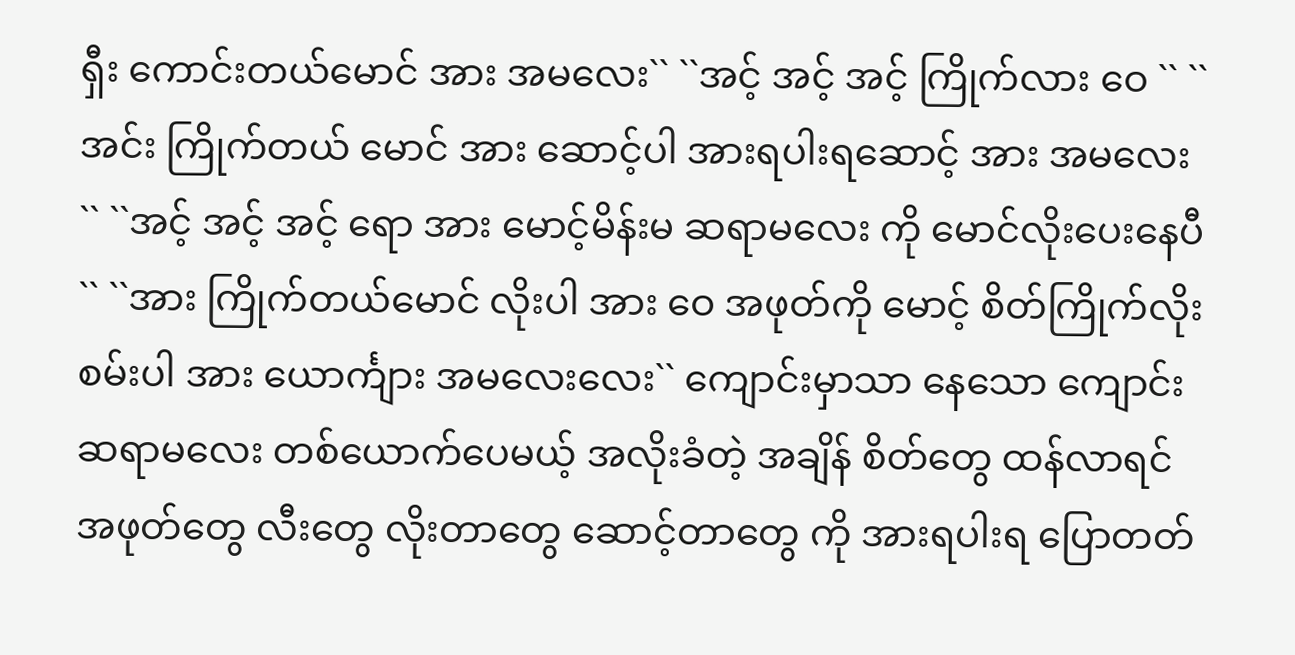ရှီး ကောင်းတယ်မောင် အား အမလေး`` ``အင့် အင့် အင့် ကြိုက်လား ဝေ `` ``အင်း ကြိုက်တယ် မောင် အား ဆောင့်ပါ အားရပါးရဆောင့် အား အမလေး `` ``အင့် အင့် အင့် ရော အား မောင့်မိန်းမ ဆရာမလေး ကို မောင်လိုးပေးနေပီ `` ``အား ကြိုက်တယ်မောင် လိုးပါ အား ဝေ အဖုတ်ကို မောင့် စိတ်ကြိုက်လိုးစမ်းပါ အား ယောင်္ကျား အမလေးလေး`` ကျောင်းမှာသာ နေသော ကျောင်းဆရာမလေး တစ်ယောက်ပေမယ့် အလိုးခံတဲ့ အချိန် စိတ်တွေ ထန်လာရင် အဖုတ်တွေ လီးတွေ လိုးတာတွေ ဆောင့်တာတွေ ကို အားရပါးရ ပြောတတ်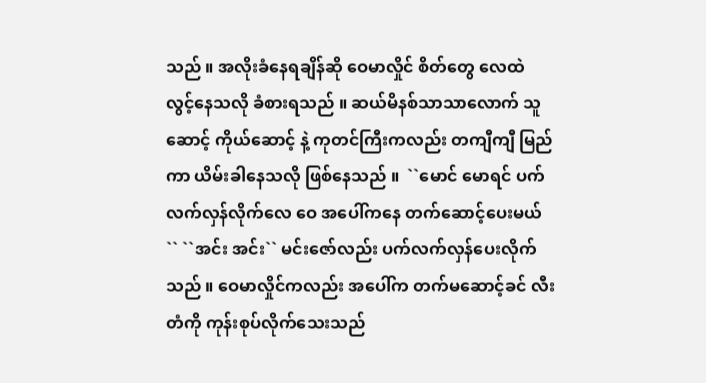သည် ။ အလိုးခံနေရချိန်ဆို ဝေမာလှိုင် စိတ်တွေ လေထဲ လွင့်နေသလို ခံစားရသည် ။ ဆယ်မိနစ်သာသာလောက် သူဆောင့် ကိုယ်ဆောင့် နဲ့ ကုတင်ကြီးကလည်း တကျီကျီ မြည်ကာ ယိမ်းခါနေသလို ဖြစ်နေသည် ။  ``မောင် မောရင် ပက်လက်လှန်လိုက်လေ ဝေ အပေါ်ကနေ တက်ဆောင့်ပေးမယ် `` ``အင်း အင်း`` မင်းဇော်လည်း ပက်လက်လှန်ပေးလိုက်သည် ။ ဝေမာလှိုင်ကလည်း အပေါ်က တက်မဆောင့်ခင် လီးတံကို ကုန်းစုပ်လိုက်သေးသည်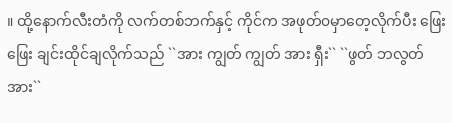။ ထို့နောက်လီးတံကို လက်တစ်ဘက်နှင့် ကိုင်က အဖုတ်၀မှာတေ့လိုက်ပီး ဖြေးဖြေး ချင်းထိုင်ချလိုက်သည် ``အား ကျွတ် ကျွတ် အား ရှီး`` ``ဖွတ် ဘလွတ် အား``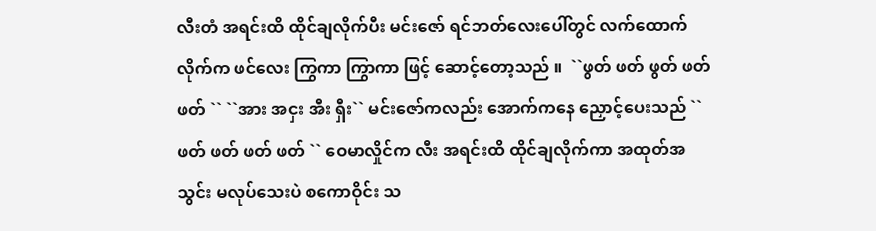လီးတံ အရင်းထိ ထိုင်ချလိုက်ပီး မင်းဇော် ရင်ဘတ်လေးပေါ်တွင် လက်ထောက်လိုက်က ဖင်လေး ကြွကာ ကြွာကာ ဖြင့် ဆောင့်တော့သည် ။  ``ဖွတ် ဖတ် ဖွတ် ဖတ် ဖတ် `` ``အား အငှး အီး ရှီး`` မင်းဇော်ကလည်း အောက်ကနေ ညှောင့်ပေးသည် ``ဖတ် ဖတ် ဖတ် ဖတ် `` ဝေမာလှိုင်က လီး အရင်းထိ ထိုင်ချလိုက်ကာ အထုတ်အသွင်း မလုပ်သေးပဲ စကောဝိုင်း သ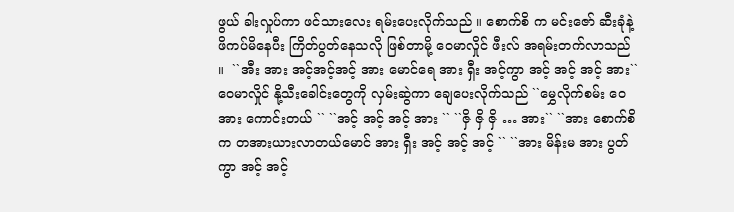ဖွယ် ခါးလှုပ်ကာ ဖင်သားလေး ရမ်းပေးလိုက်သည် ။ စောက်စိ က မင်းဇော် ဆီးခုံနဲ့ ဖိကပ်မိနေပီး ကြိတ်ပွတ်နေသလို ဖြစ်တာမို့ ဝေမာလှိုင် ဖီးလ် အရမ်းတက်လာသည် ။  ``အီး အား အင့်အင့်အင့် အား မောင်ရေ အား ရှီး အင့်ကွာ အင့် အင့် အင့် အား`` ဝေမာလှိုင် နို့သီးခေါင်းတွေကို လှမ်းဆွဲကာ ချေပေးလိုက်သည် ``မွှေလိုက်စမ်း ဝေ အား ကောင်းတယ် `` ``အင့် အင့် အင့် အား `` ``ဇှိ ဇှိ ဇှိ … အား`` ``အား စောက်စိက တအားယားလာတယ်မောင် အား ရှီး အင့် အင့် အင့် `` ``အား မိန်းမ အား ပွတ် ကွာ အင့် အင့်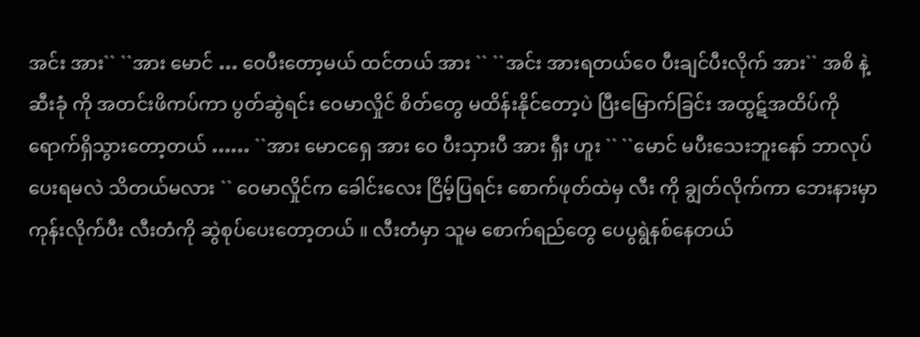အင်း အား`` ``အား မောင် … ဝေပီးတော့မယ် ထင်တယ် အား `` ``အင်း အားရတယ်ဝေ ပီးချင်ပီးလိုက် အား`` အစိ နဲ့ ဆီးခုံ ကို အတင်းဖိကပ်ကာ ပွတ်ဆွဲရင်း ဝေမာလှိုင် စိတ်တွေ မထိန်းနိုင်တော့ပဲ ပြီးမြောက်ခြင်း အထွဋ်အထိပ်ကို ရောက်ရှိသွားတော့တယ် …… ``အား မောငရှေ အား ဝေ ပီးသှားပီ အား ရှီး ဟူး `` ``မောင် မပီးသေးဘူးနော် ဘာလုပ်ပေးရမလဲ သိတယ်မလား `` ဝေမာလှိုင်က ခေါင်းလေး ငြိမ့်ပြရင်း စောက်ဖုတ်ထဲမှ လီး ကို ချွတ်လိုက်ကာ ဘေးနားမှာ ကုန်းလိုက်ပီး လီးတံကို ဆွဲစုပ်ပေးတော့တယ် ။ လီးတံမှာ သူမ စောက်ရည်တွေ ပေပွရွဲနစ်နေတယ်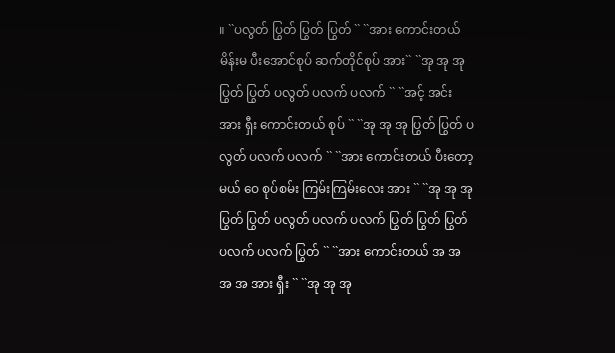။ ``ပလွတ် ပြွတ် ပြွတ် ပြွတ် `` ``အား ကောင်းတယ် မိန်းမ ပီးအောင်စုပ် ဆက်တိုင်စုပ် အား`` ``အု အု အု ပြွတ် ပြွတ် ပလွတ် ပလက် ပလက် `` ``အင့် အင်း အား ရှီး ကောင်းတယ် စုပ် `` ``အု အု အု ပြွတ် ပြွတ် ပလွတ် ပလက် ပလက် `` ``အား ကောင်းတယ် ပီးတော့မယ် ဝေ စုပ်စမ်း ကြမ်းကြမ်းလေး အား `` ``အု အု အု ပြွတ် ပြွတ် ပလွတ် ပလက် ပလက် ပြွတ် ပြွတ် ပြွတ် ပလက် ပလက် ပြွတ် `` ``အား ကောင်းတယ် အ အ အ အ အား ရှီး `` ``အု အု အု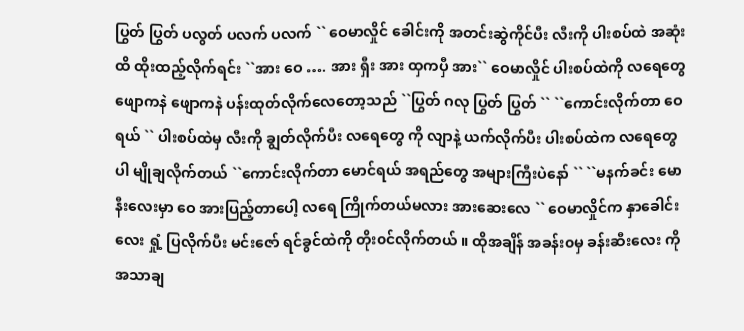ပြွတ် ပြွတ် ပလွတ် ပလက် ပလက် `` ဝေမာလှိုင် ခေါင်းကို အတင်းဆွဲကိုင်ပီး လီးကို ပါးစပ်ထဲ အဆုံးထိ ထိုးထည့်လိုက်ရင်း ``အား ဝေ …. အား ရှီး အား ထှကပှီ အား`` ဝေမာလှိုင် ပါးစပ်ထဲကို လရေတွေ ဖျောကနဲ ဖျောကနဲ ပန်းထုတ်လိုက်လေတော့သည် ``ပြွတ် ဂလု ပြွတ် ပြွတ် `` ``ကောင်းလိုက်တာ ဝေ ရယ် `` ပါးစပ်ထဲမှ လီးကို ချွတ်လိုက်ပီး လရေတွေ ကို လျာနဲ့ ယက်လိုက်ပီး ပါးစပ်ထဲက လရေတွေ ပါ မျိုချလိုက်တယ် ``ကောင်းလိုက်တာ မောင်ရယ် အရည်တွေ အများကြီးပဲနော် `` ``မနက်ခင်း မောနီးလေးမှာ ဝေ အားပြည့်တာပေါ့ လရေ ကြိုက်တယ်မလား အားဆေးလေ `` ဝေမာလှိုင်က နှာခေါင်းလေး ရှုံ့ ပြလိုက်ပီး မင်းဇော် ရင်ခွင်ထဲကို တိုး၀င်လိုက်တယ် ။ ထိုအချိန် အခန်း၀မှ ခန်းဆီးလေး ကို အသာချ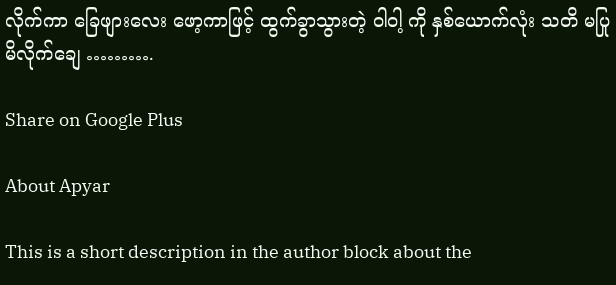လိုက်ကာ ခြေဖျားလေး ဖော့ကာဖြင့် ထွက်ခွာသွားတဲ့ ဝါဝါ့ ကို နှစ်ယောက်လုံး သတိ မပြုမိလိုက်ချေ ……….

Share on Google Plus

About Apyar

This is a short description in the author block about the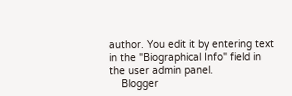author. You edit it by entering text in the "Biographical Info" field in the user admin panel.
    Blogger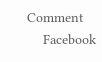Comment
    Facebook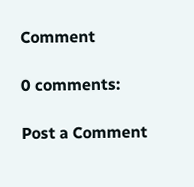Comment

0 comments:

Post a Comment